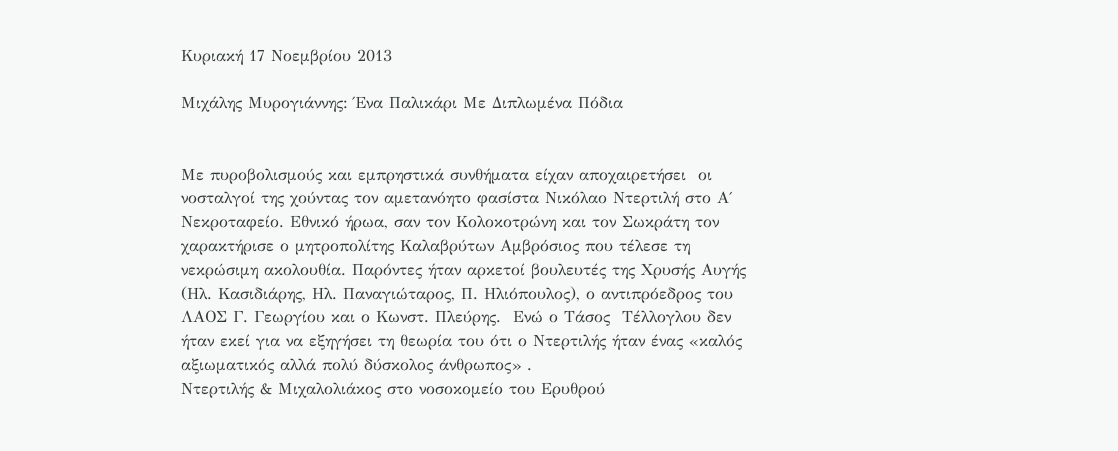Κυριακή 17 Νοεμβρίου 2013

Μιχάλης Μυρογιάννης: Ένα Παλικάρι Με Διπλωμένα Πόδια


Με πυροβολισμούς και εμπρηστικά συνθήματα είχαν αποχαιρετήσει  οι νοσταλγοί της χούντας τον αμετανόητο φασίστα Νικόλαο Ντερτιλή στο Α΄ Νεκροταφείο. Εθνικό ήρωα, σαν τον Κολοκοτρώνη και τον Σωκράτη τον χαρακτήρισε ο μητροπολίτης Καλαβρύτων Αμβρόσιος που τέλεσε τη νεκρώσιμη ακολουθία. Παρόντες ήταν αρκετοί βουλευτές της Χρυσής Αυγής (Ηλ. Κασιδιάρης, Ηλ. Παναγιώταρος, Π. Ηλιόπουλος), ο αντιπρόεδρος του ΛΑΟΣ Γ. Γεωργίου και ο Κωνστ. Πλεύρης.  Ενώ ο Τάσος  Τέλλογλου δεν ήταν εκεί για να εξηγήσει τη θεωρία του ότι ο Ντερτιλής ήταν ένας «καλός αξιωματικός αλλά πολύ δύσκολος άνθρωπος» .
Ντερτιλής & Μιχαλολιάκος στο νοσοκομείο του Ερυθρού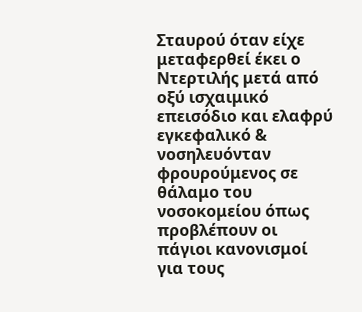Σταυρού όταν είχε μεταφερθεί έκει ο Ντερτιλής μετά από οξύ ισχαιμικό επεισόδιο και ελαφρύ εγκεφαλικό & νοσηλευόνταν φρουρούμενος σε θάλαμο του νοσοκομείου όπως προβλέπουν οι πάγιοι κανονισμοί για τους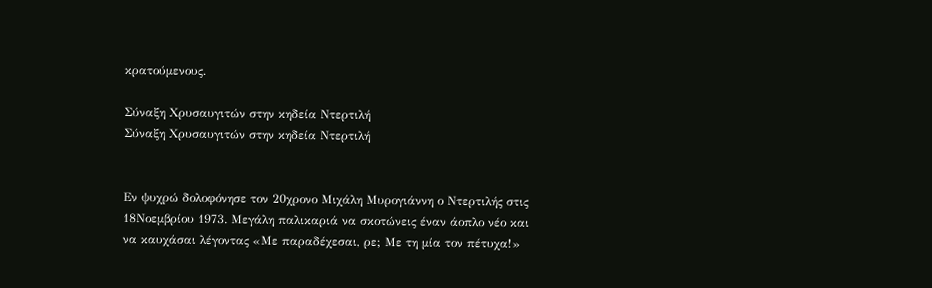κρατούμενους.

Σύναξη Χρυσαυγιτών στην κηδεία Ντερτιλή
Σύναξη Χρυσαυγιτών στην κηδεία Ντερτιλή


Εν ψυχρώ δολοφόνησε τον 20χρονο Μιχάλη Μυρογιάννη ο Ντερτιλής στις 18Νοεμβρίου 1973. Μεγάλη παλικαριά να σκοτώνεις έναν άοπλο νέο και να καυχάσαι λέγοντας «Με παραδέχεσαι, ρε; Με τη μία τον πέτυχα!»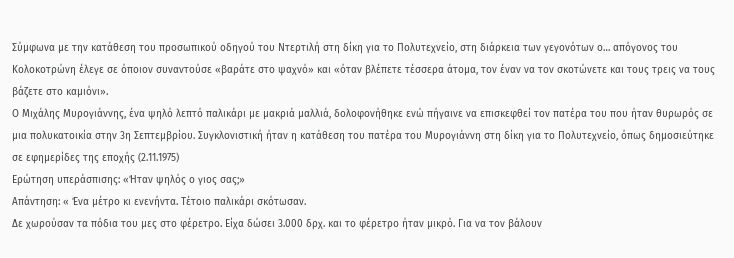Σύμφωνα με την κατάθεση του προσωπικού οδηγού του Ντερτιλή στη δίκη για το Πολυτεχνείο, στη διάρκεια των γεγονότων ο… απόγονος του Κολοκοτρώνη έλεγε σε όποιον συναντούσε «βαράτε στο ψαχνό» και «όταν βλέπετε τέσσερα άτομα, τον έναν να τον σκοτώνετε και τους τρεις να τους βάζετε στο καμιόνι».
Ο Μιχάλης Μυρογιάννης, ένα ψηλό λεπτό παλικάρι με μακριά μαλλιά, δολοφονήθηκε ενώ πήγαινε να επισκεφθεί τον πατέρα του που ήταν θυρωρός σε μια πολυκατοικία στην 3η Σεπτεμβρίου. Συγκλονιστική ήταν η κατάθεση του πατέρα του Μυρογιάννη στη δίκη για το Πολυτεχνείο, όπως δημοσιεύτηκε σε εφημερίδες της εποχής (2.11.1975)
Ερώτηση υπεράσπισης: «Ήταν ψηλός ο γιος σας;»
Απάντηση: « Ένα μέτρο κι ενενήντα. Τέτοιο παλικάρι σκότωσαν.
Δε χωρούσαν τα πόδια του μες στο φέρετρο. Είχα δώσει 3.000 δρχ. και το φέρετρο ήταν μικρό. Για να τον βάλουν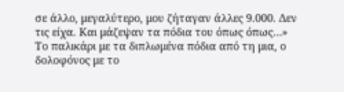σε άλλο, μεγαλύτερο, μου ζήταγαν άλλες 9.000. Δεν τις είχα. Και μάζεψαν τα πόδια του όπως όπως…»
Το παλικάρι με τα διπλωμένα πόδια από τη μια, ο δολοφόνος με το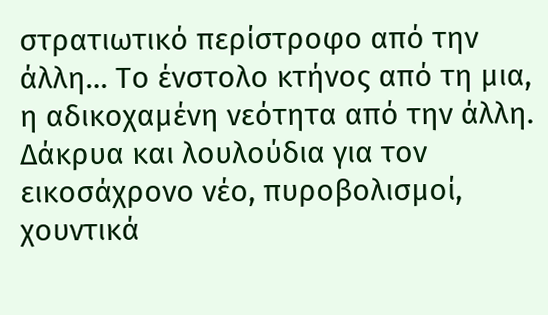στρατιωτικό περίστροφο από την άλλη… Το ένστολο κτήνος από τη μια, η αδικοχαμένη νεότητα από την άλλη. Δάκρυα και λουλούδια για τον εικοσάχρονο νέο, πυροβολισμοί, χουντικά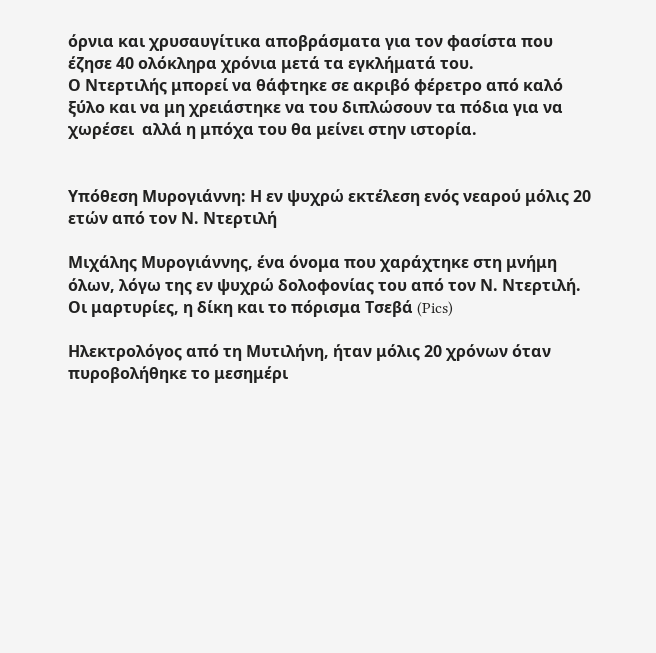όρνια και χρυσαυγίτικα αποβράσματα για τον φασίστα που έζησε 40 ολόκληρα χρόνια μετά τα εγκλήματά του.
Ο Ντερτιλής μπορεί να θάφτηκε σε ακριβό φέρετρο από καλό ξύλο και να μη χρειάστηκε να του διπλώσουν τα πόδια για να χωρέσει  αλλά η μπόχα του θα μείνει στην ιστορία.


Υπόθεση Μυρογιάννη: Η εν ψυχρώ εκτέλεση ενός νεαρού μόλις 20 ετών από τον Ν. Ντερτιλή

Μιχάλης Μυρογιάννης, ένα όνομα που χαράχτηκε στη μνήμη όλων, λόγω της εν ψυχρώ δολοφονίας του από τον Ν. Ντερτιλή. Οι μαρτυρίες, η δίκη και το πόρισμα Τσεβά (Pics)

Ηλεκτρολόγος από τη Μυτιλήνη, ήταν μόλις 20 χρόνων όταν πυροβολήθηκε το μεσημέρι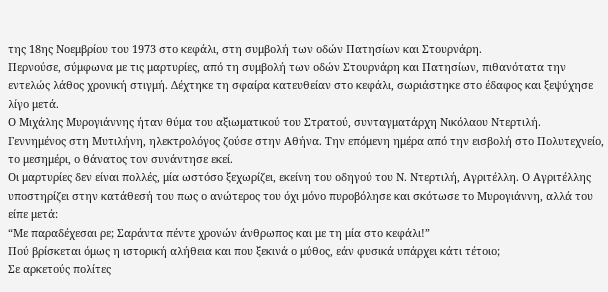της 18ης Νοεμβρίου του 1973 στο κεφάλι, στη συμβολή των οδών Πατησίων και Στουρνάρη.
Περνούσε, σύμφωνα με τις μαρτυρίες, από τη συμβολή των οδών Στουρνάρη και Πατησίων, πιθανότατα την εντελώς λάθος χρονική στιγμή. Δέχτηκε τη σφαίρα κατευθείαν στο κεφάλι, σωριάστηκε στο έδαφος και ξεψύχησε λίγο μετά.
Ο Μιχάλης Μυρογιάννης ήταν θύμα του αξιωματικού του Στρατού, συνταγματάρχη Νικόλαου Ντερτιλή.
Γεννημένος στη Μυτιλήνη, ηλεκτρολόγος ζούσε στην Αθήνα. Την επόμενη ημέρα από την εισβολή στο Πολυτεχνείο, το μεσημέρι, ο θάνατος τον συνάντησε εκεί.
Οι μαρτυρίες δεν είναι πολλές, μία ωστόσο ξεχωρίζει, εκείνη του οδηγού του Ν. Ντερτιλή, Αγριτέλλη. Ο Αγριτέλλης υποστηρίζει στην κατάθεσή του πως ο ανώτερος του όχι μόνο πυροβόλησε και σκότωσε το Μυρογιάννη, αλλά του είπε μετά:
“Με παραδέχεσαι ρε; Σαράντα πέντε χρονών άνθρωπος και με τη μία στο κεφάλι!”
Πού βρίσκεται όμως η ιστορική αλήθεια και που ξεκινά ο μύθος, εάν φυσικά υπάρχει κάτι τέτοιο;
Σε αρκετούς πολίτες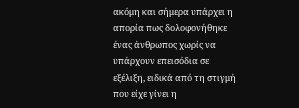ακόμη και σήμερα υπάρχει η απορία πως δολοφονήθηκε ένας άνθρωπος χωρίς να υπάρχουν επεισόδια σε εξέλιξη, ειδικά από τη στιγμή που είχε γίνει η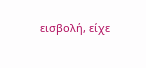εισβολή, είχε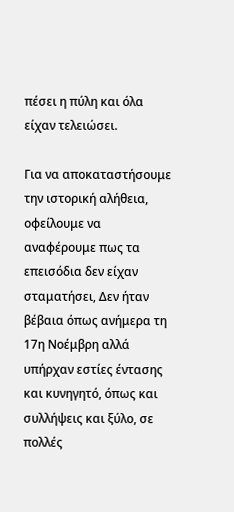πέσει η πύλη και όλα είχαν τελειώσει.

Για να αποκαταστήσουμε την ιστορική αλήθεια, οφείλουμε να αναφέρουμε πως τα επεισόδια δεν είχαν σταματήσει, Δεν ήταν βέβαια όπως ανήμερα τη 17η Νοέμβρη αλλά υπήρχαν εστίες έντασης και κυνηγητό, όπως και συλλήψεις και ξύλο, σε πολλές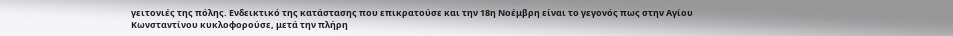γειτονιές της πόλης. Ενδεικτικό της κατάστασης που επικρατούσε και την 18η Νοέμβρη είναι το γεγονός πως στην Αγίου Κωνσταντίνου κυκλοφορούσε, μετά την πλήρη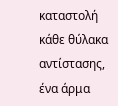καταστολή κάθε θύλακα αντίστασης, ένα άρμα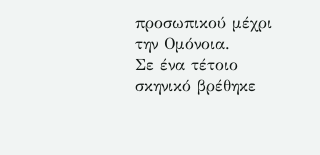προσωπικού μέχρι την Ομόνοια.
Σε ένα τέτοιο σκηνικό βρέθηκε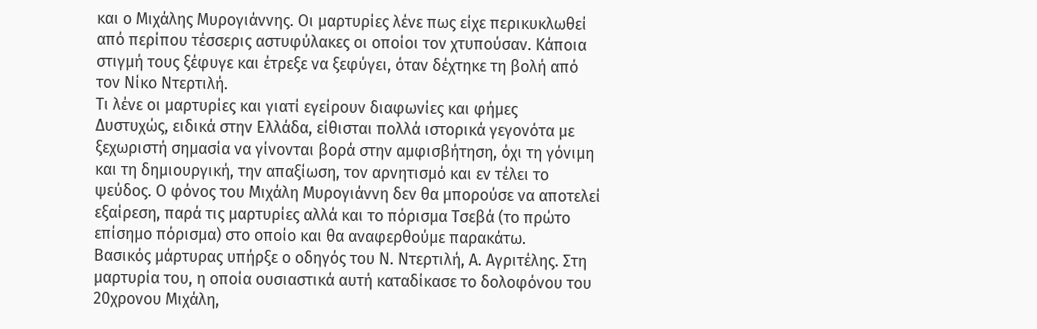και ο Μιχάλης Μυρογιάννης. Οι μαρτυρίες λένε πως είχε περικυκλωθεί από περίπου τέσσερις αστυφύλακες οι οποίοι τον χτυπούσαν. Κάποια στιγμή τους ξέφυγε και έτρεξε να ξεφύγει, όταν δέχτηκε τη βολή από τον Νίκο Ντερτιλή.
Τι λένε οι μαρτυρίες και γιατί εγείρουν διαφωνίες και φήμες
Δυστυχώς, ειδικά στην Ελλάδα, είθισται πολλά ιστορικά γεγονότα με ξεχωριστή σημασία να γίνονται βορά στην αμφισβήτηση, όχι τη γόνιμη και τη δημιουργική, την απαξίωση, τον αρνητισμό και εν τέλει το ψεύδος. Ο φόνος του Μιχάλη Μυρογιάννη δεν θα μπορούσε να αποτελεί εξαίρεση, παρά τις μαρτυρίες αλλά και το πόρισμα Τσεβά (το πρώτο επίσημο πόρισμα) στο οποίο και θα αναφερθούμε παρακάτω.
Βασικός μάρτυρας υπήρξε ο οδηγός του Ν. Ντερτιλή, Α. Αγριτέλης. Στη μαρτυρία του, η οποία ουσιαστικά αυτή καταδίκασε το δολοφόνου του 20χρονου Μιχάλη,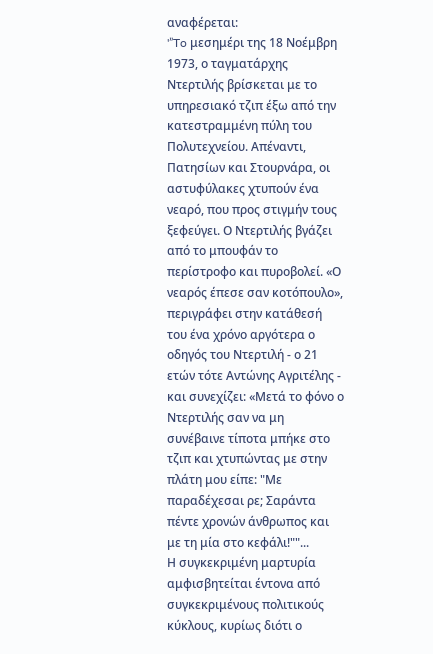αναφέρεται:
'”To μεσημέρι της 18 Νοέμβρη 1973, ο ταγματάρχης Ντερτιλής βρίσκεται με το υπηρεσιακό τζιπ έξω από την κατεστραμμένη πύλη του Πολυτεχνείου. Απέναντι, Πατησίων και Στουρνάρα, οι αστυφύλακες χτυπούν ένα νεαρό, που προς στιγμήν τους ξεφεύγει. Ο Ντερτιλής βγάζει από το μπουφάν το περίστροφο και πυροβολεί. «Ο νεαρός έπεσε σαν κοτόπουλο», περιγράφει στην κατάθεσή του ένα χρόνο αργότερα ο οδηγός του Ντερτιλή - ο 21 ετών τότε Αντώνης Αγριτέλης - και συνεχίζει: «Μετά το φόνο ο Ντερτιλής σαν να μη συνέβαινε τίποτα μπήκε στο τζιπ και χτυπώντας με στην πλάτη μου είπε: "Με παραδέχεσαι ρε; Σαράντα πέντε χρονών άνθρωπος και με τη μία στο κεφάλι!""...
Η συγκεκριμένη μαρτυρία αμφισβητείται έντονα από συγκεκριμένους πολιτικούς κύκλους, κυρίως διότι ο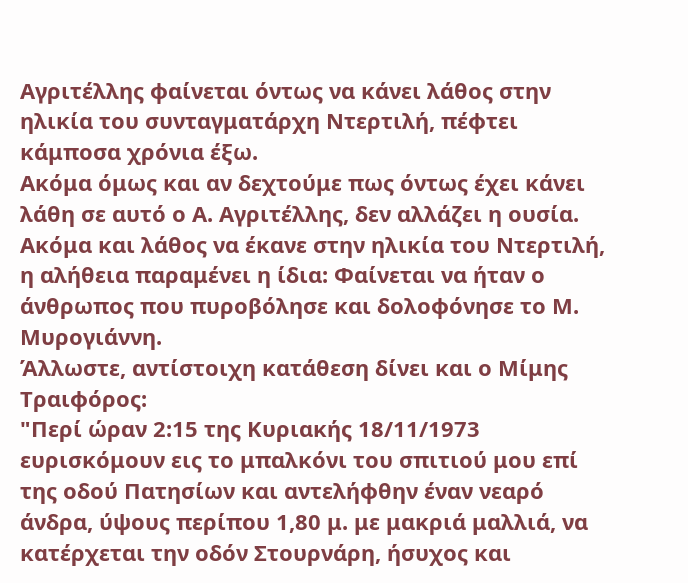Αγριτέλλης φαίνεται όντως να κάνει λάθος στην ηλικία του συνταγματάρχη Ντερτιλή, πέφτει κάμποσα χρόνια έξω.
Ακόμα όμως και αν δεχτούμε πως όντως έχει κάνει λάθη σε αυτό ο Α. Αγριτέλλης, δεν αλλάζει η ουσία. Ακόμα και λάθος να έκανε στην ηλικία του Ντερτιλή, η αλήθεια παραμένει η ίδια: Φαίνεται να ήταν ο άνθρωπος που πυροβόλησε και δολοφόνησε το Μ. Μυρογιάννη.
Άλλωστε, αντίστοιχη κατάθεση δίνει και ο Μίμης Τραιφόρος:
"Περί ώραν 2:15 της Κυριακής 18/11/1973 ευρισκόμουν εις το μπαλκόνι του σπιτιού μου επί της οδού Πατησίων και αντελήφθην έναν νεαρό άνδρα, ύψους περίπου 1,80 μ. με μακριά μαλλιά, να κατέρχεται την οδόν Στουρνάρη, ήσυχος και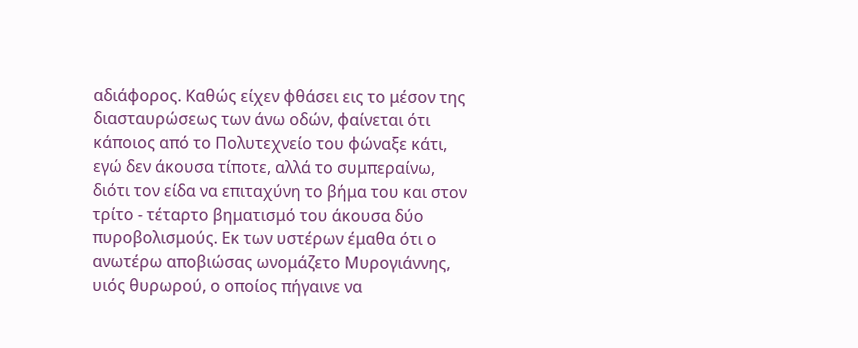αδιάφορος. Καθώς είχεν φθάσει εις το μέσον της διασταυρώσεως των άνω οδών, φαίνεται ότι κάποιος από το Πολυτεχνείο του φώναξε κάτι, εγώ δεν άκουσα τίποτε, αλλά το συμπεραίνω, διότι τον είδα να επιταχύνη το βήμα του και στον τρίτο - τέταρτο βηματισμό του άκουσα δύο πυροβολισμούς. Εκ των υστέρων έμαθα ότι ο ανωτέρω αποβιώσας ωνομάζετο Μυρογιάννης, υιός θυρωρού, ο οποίος πήγαινε να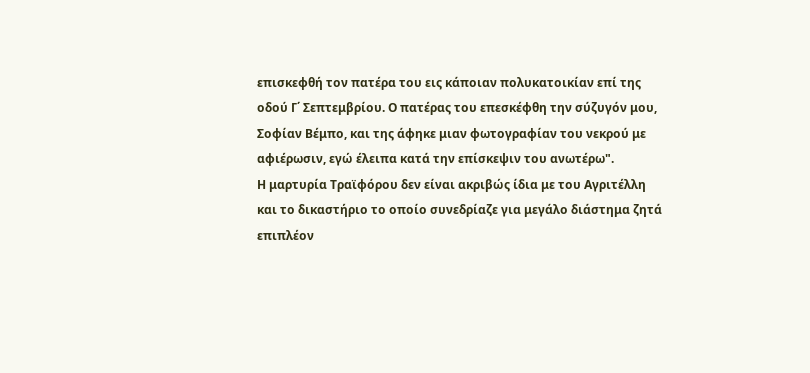επισκεφθή τον πατέρα του εις κάποιαν πολυκατοικίαν επί της οδού Γ΄ Σεπτεμβρίου. Ο πατέρας του επεσκέφθη την σύζυγόν μου, Σοφίαν Βέμπο, και της άφηκε μιαν φωτογραφίαν του νεκρού με αφιέρωσιν, εγώ έλειπα κατά την επίσκεψιν του ανωτέρω".
Η μαρτυρία Τραϊφόρου δεν είναι ακριβώς ίδια με του Αγριτέλλη και το δικαστήριο το οποίο συνεδρίαζε για μεγάλο διάστημα ζητά επιπλέον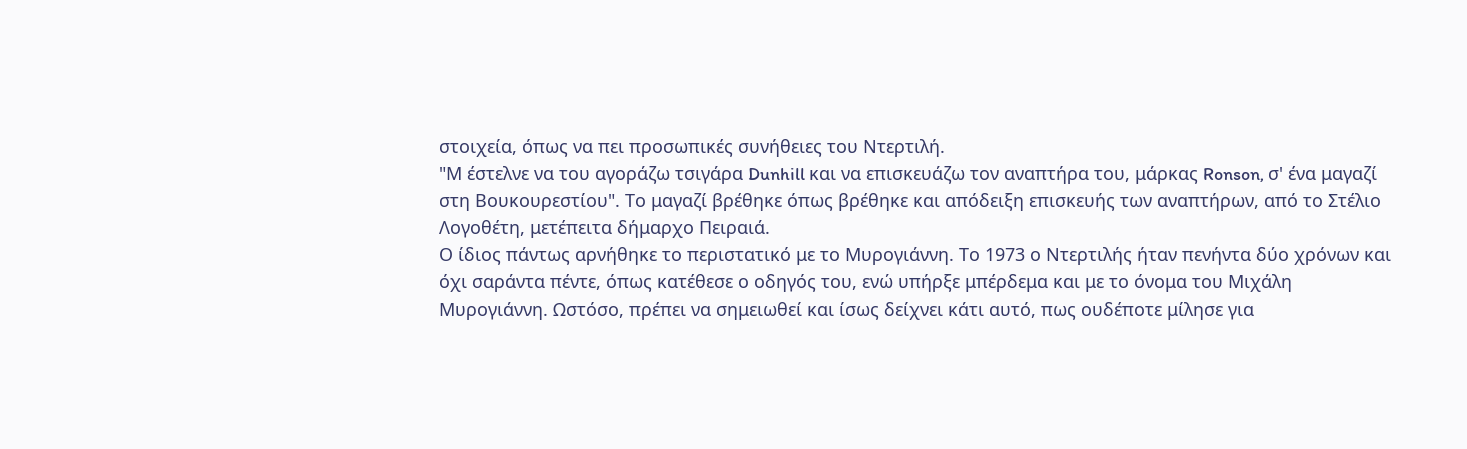στοιχεία, όπως να πει προσωπικές συνήθειες του Ντερτιλή.
"Μ έστελνε να του αγοράζω τσιγάρα Dunhill και να επισκευάζω τον αναπτήρα του, μάρκας Ronson, σ' ένα μαγαζί στη Βουκουρεστίου". Το μαγαζί βρέθηκε όπως βρέθηκε και απόδειξη επισκευής των αναπτήρων, από το Στέλιο Λογοθέτη, μετέπειτα δήμαρχο Πειραιά.
Ο ίδιος πάντως αρνήθηκε το περιστατικό με το Μυρογιάννη. Το 1973 ο Ντερτιλής ήταν πενήντα δύο χρόνων και όχι σαράντα πέντε, όπως κατέθεσε ο οδηγός του, ενώ υπήρξε μπέρδεμα και με το όνομα του Μιχάλη Μυρογιάννη. Ωστόσο, πρέπει να σημειωθεί και ίσως δείχνει κάτι αυτό, πως ουδέποτε μίλησε για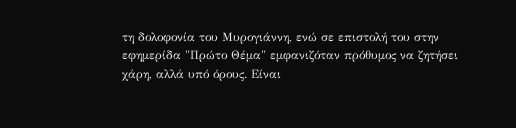τη δολοφονία του Μυρογιάννη, ενώ σε επιστολή του στην εφημερίδα "Πρώτο Θέμα" εμφανιζόταν πρόθυμος να ζητήσει χάρη, αλλά υπό όρους. Είναι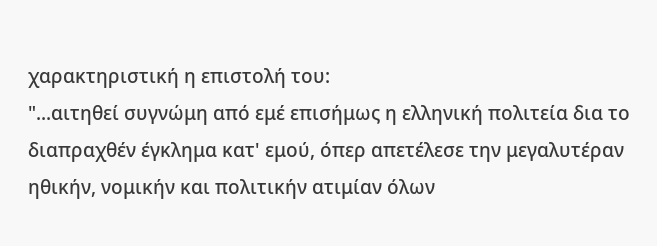χαρακτηριστική η επιστολή του:
"...αιτηθεί συγνώμη από εμέ επισήμως η ελληνική πολιτεία δια το διαπραχθέν έγκλημα κατ' εμού, όπερ απετέλεσε την μεγαλυτέραν ηθικήν, νομικήν και πολιτικήν ατιμίαν όλων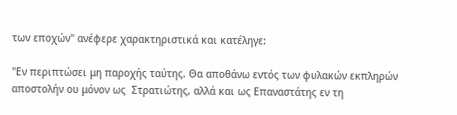των εποχών" ανέφερε χαρακτηριστικά και κατέληγε:

"Εν περιπτώσει μη παροχής ταύτης. Θα αποθάνω εντός των φυλακών εκπληρών αποστολήν ου μόνον ως  Στρατιώτης, αλλά και ως Επαναστάτης εν τη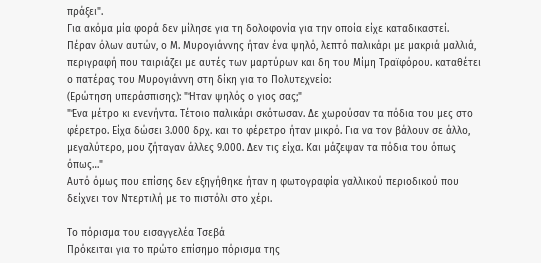πράξει".
Για ακόμα μία φορά δεν μίλησε για τη δολοφονία για την οποία είχε καταδικαστεί.
Πέραν όλων αυτών, ο Μ. Μυρογιάννης ήταν ένα ψηλό, λεπτό παλικάρι με μακριά μαλλιά, περιγραφή που ταιριάζει με αυτές των μαρτύρων και δη του Μίμη Τραϊφόρου. καταθέτει ο πατέρας του Μυρογιάννη στη δίκη για το Πολυτεχνείο:
(Ερώτηση υπεράσπισης): "Ήταν ψηλός ο γιος σας;"
"Ένα μέτρο κι ενενήντα. Τέτοιο παλικάρι σκότωσαν. Δε χωρούσαν τα πόδια του μες στο φέρετρο. Είχα δώσει 3.000 δρχ. και το φέρετρο ήταν μικρό. Για να τον βάλουν σε άλλο, μεγαλύτερο, μου ζήταγαν άλλες 9.000. Δεν τις είχα. Και μάζεψαν τα πόδια του όπως όπως…"
Αυτό όμως που επίσης δεν εξηγήθηκε ήταν η φωτογραφία γαλλικού περιοδικού που δείχνει τον Ντερτιλή με το πιστόλι στο χέρι.

Το πόρισμα του εισαγγελέα Τσεβά
Πρόκειται για το πρώτο επίσημο πόρισμα της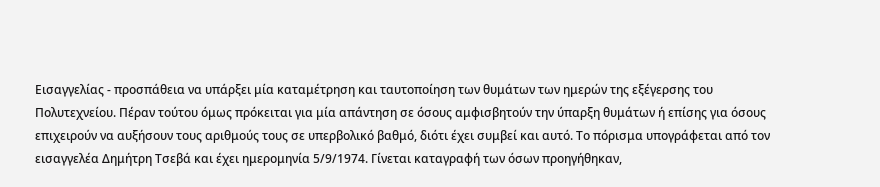Εισαγγελίας - προσπάθεια να υπάρξει μία καταμέτρηση και ταυτοποίηση των θυμάτων των ημερών της εξέγερσης του Πολυτεχνείου. Πέραν τούτου όμως πρόκειται για μία απάντηση σε όσους αμφισβητούν την ύπαρξη θυμάτων ή επίσης για όσους επιχειρούν να αυξήσουν τους αριθμούς τους σε υπερβολικό βαθμό, διότι έχει συμβεί και αυτό. Το πόρισμα υπογράφεται από τον εισαγγελέα Δημήτρη Τσεβά και έχει ημερομηνία 5/9/1974. Γίνεται καταγραφή των όσων προηγήθηκαν,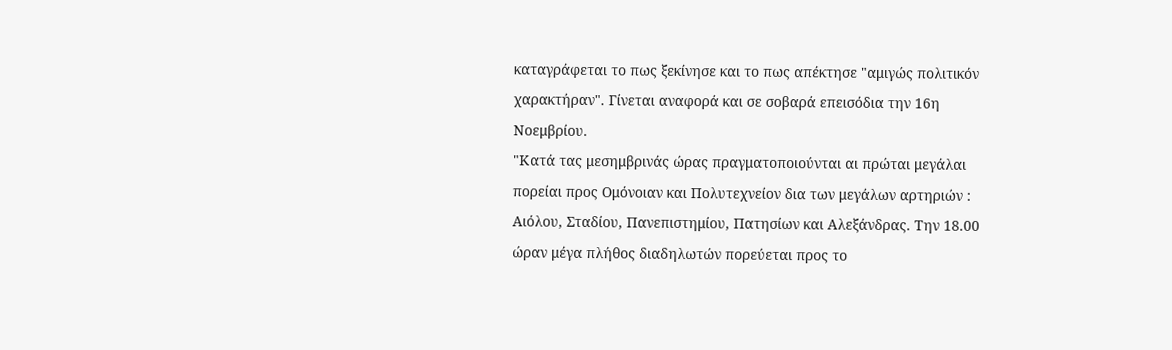καταγράφεται το πως ξεκίνησε και το πως απέκτησε "αμιγώς πολιτικόν χαρακτήραν". Γίνεται αναφορά και σε σοβαρά επεισόδια την 16η Νοεμβρίου.
"Κατά τας μεσημβρινάς ώρας πραγματοποιούνται αι πρώται μεγάλαι πορείαι προς Ομόνοιαν και Πολυτεχνείον δια των μεγάλων αρτηριών :
Αιόλου, Σταδίου, Πανεπιστημίου, Πατησίων και Αλεξάνδρας. Την 18.00 ώραν μέγα πλήθος διαδηλωτών πορεύεται προς το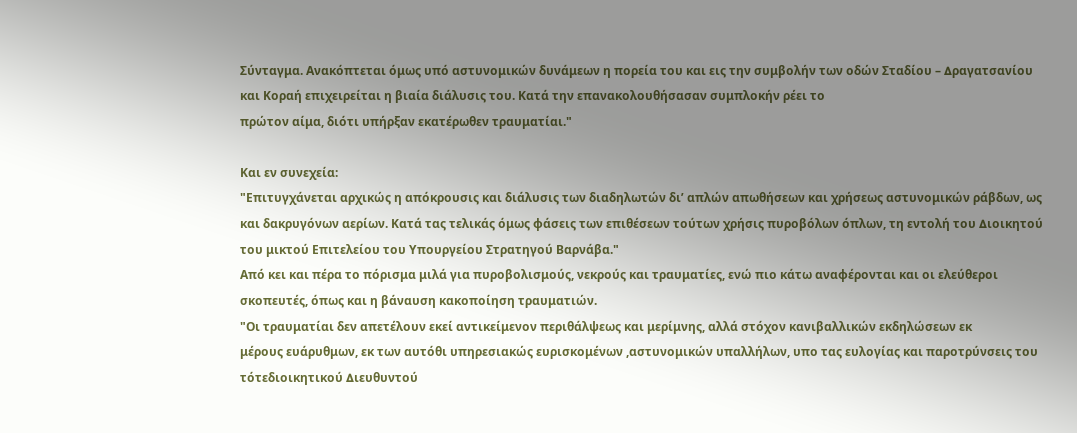Σύνταγμα. Ανακόπτεται όμως υπό αστυνομικών δυνάμεων η πορεία του και εις την συμβολήν των οδών Σταδίου – ∆ραγατσανίου και Κοραή επιχειρείται η βιαία διάλυσις του. Κατά την επανακολουθήσασαν συμπλοκήν ρέει το
πρώτον αίμα, διότι υπήρξαν εκατέρωθεν τραυματίαι."

Και εν συνεχεία:
"Επιτυγχάνεται αρχικώς η απόκρουσις και διάλυσις των διαδηλωτών δι’ απλών απωθήσεων και χρήσεως αστυνομικών ράβδων, ως και δακρυγόνων αερίων. Κατά τας τελικάς όμως φάσεις των επιθέσεων τούτων χρήσις πυροβόλων όπλων, τη εντολή του ∆ιοικητού του μικτού Επιτελείου του Υπουργείου Στρατηγού Βαρνάβα."
Από κει και πέρα το πόρισμα μιλά για πυροβολισμούς, νεκρούς και τραυματίες, ενώ πιο κάτω αναφέρονται και οι ελεύθεροι σκοπευτές, όπως και η βάναυση κακοποίηση τραυματιών.
"Οι τραυματίαι δεν απετέλουν εκεί αντικείμενον περιθάλψεως και μερίμνης, αλλά στόχον κανιβαλλικών εκδηλώσεων εκ
μέρους ευάρυθμων, εκ των αυτόθι υπηρεσιακώς ευρισκομένων ,αστυνομικών υπαλλήλων, υπο τας ευλογίας και παροτρύνσεις του τότεδιοικητικού ∆ιευθυντού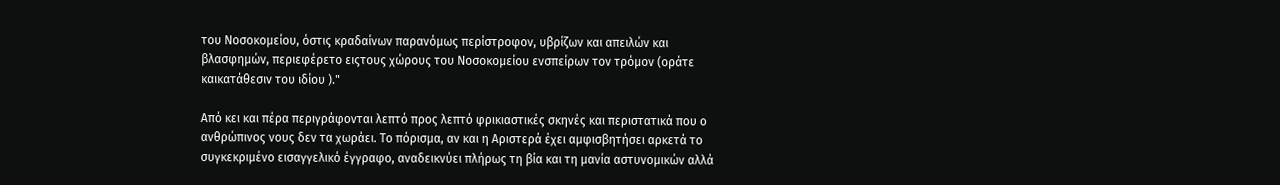του Νοσοκομείου, όστις κραδαίνων παρανόμως περίστροφον, υβρίζων και απειλών και βλασφημών, περιεφέρετο ειςτους χώρους του Νοσοκομείου ενσπείρων τον τρόμον (οράτε καικατάθεσιν του ιδίου )."

Από κει και πέρα περιγράφονται λεπτό προς λεπτό φρικιαστικές σκηνές και περιστατικά που ο ανθρώπινος νους δεν τα χωράει. Το πόρισμα, αν και η Αριστερά έχει αμφισβητήσει αρκετά το συγκεκριμένο εισαγγελικό έγγραφο, αναδεικνύει πλήρως τη βία και τη μανία αστυνομικών αλλά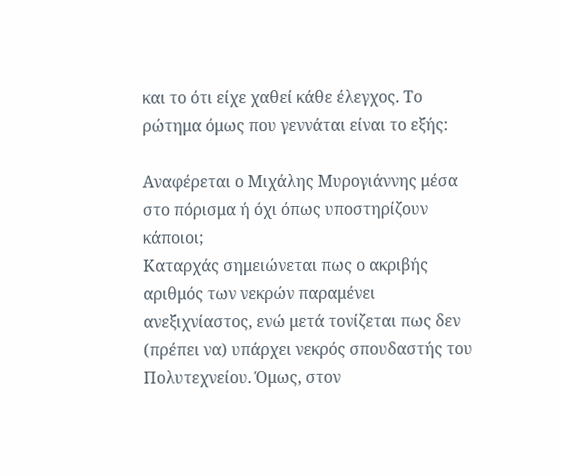και το ότι είχε χαθεί κάθε έλεγχος. Το ρώτημα όμως που γεννάται είναι το εξής:

Αναφέρεται ο Μιχάλης Μυρογιάννης μέσα στο πόρισμα ή όχι όπως υποστηρίζουν κάποιοι;
Καταρχάς σημειώνεται πως ο ακριβής αριθμός των νεκρών παραμένει ανεξιχνίαστος, ενώ μετά τονίζεται πως δεν (πρέπει να) υπάρχει νεκρός σπουδαστής του Πολυτεχνείου. Όμως, στον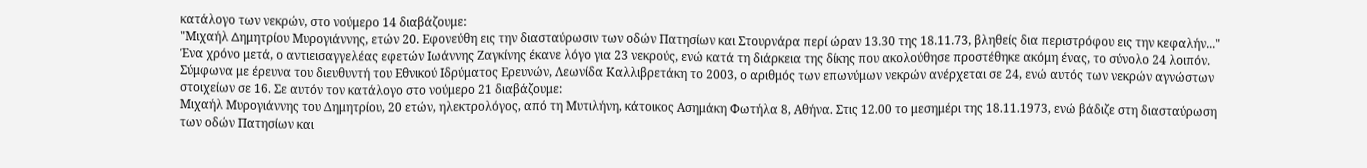κατάλογο των νεκρών, στο νούμερο 14 διαβάζουμε:
"Μιχαήλ ∆ημητρίου Μυρογιάννης, ετών 20. Εφονεύθη εις την διασταύρωσιν των οδών Πατησίων και Στουρνάρα περί ώραν 13.30 της 18.11.73, βληθείς δια περιστρόφου εις την κεφαλήν..."
Ένα χρόνο μετά, ο αντιεισαγγελέας εφετών Ιωάννης Ζαγκίνης έκανε λόγο για 23 νεκρούς, ενώ κατά τη διάρκεια της δίκης που ακολούθησε προστέθηκε ακόμη ένας, το σύνολο 24 λοιπόν.
Σύμφωνα με έρευνα του διευθυντή του Εθνικού Ιδρύματος Ερευνών, Λεωνίδα Καλλιβρετάκη το 2003, ο αριθμός των επωνύμων νεκρών ανέρχεται σε 24, ενώ αυτός των νεκρών αγνώστων στοιχείων σε 16. Σε αυτόν τον κατάλογο στο νούμερο 21 διαβάζουμε:
Μιχαήλ Μυρογιάννης του Δημητρίου, 20 ετών, ηλεκτρολόγος, από τη Μυτιλήνη, κάτοικος Ασημάκη Φωτήλα 8, Αθήνα. Στις 12.00 το μεσημέρι της 18.11.1973, ενώ βάδιζε στη διασταύρωση των οδών Πατησίων και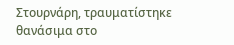Στουρνάρη, τραυματίστηκε θανάσιμα στο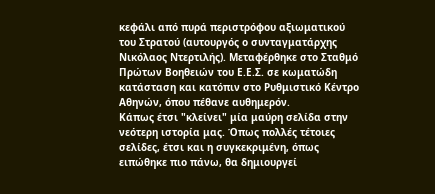κεφάλι από πυρά περιστρόφου αξιωματικού του Στρατού (αυτουργός ο συνταγματάρχης Νικόλαος Ντερτιλής). Μεταφέρθηκε στο Σταθμό Πρώτων Βοηθειών του Ε.Ε.Σ. σε κωματώδη κατάσταση και κατόπιν στο Ρυθμιστικό Κέντρο Αθηνών, όπου πέθανε αυθημερόν.
Κάπως έτσι "κλείνει" μία μαύρη σελίδα στην νεότερη ιστορία μας. Όπως πολλές τέτοιες σελίδες, έτσι και η συγκεκριμένη, όπως ειπώθηκε πιο πάνω, θα δημιουργεί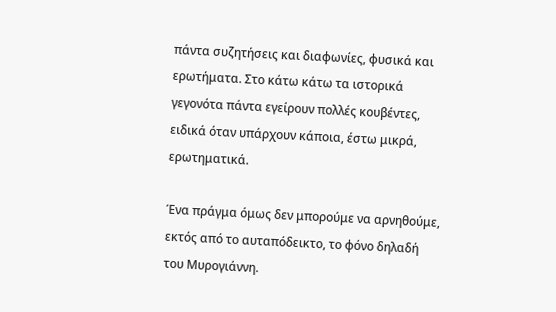πάντα συζητήσεις και διαφωνίες, φυσικά και ερωτήματα. Στο κάτω κάτω τα ιστορικά γεγονότα πάντα εγείρουν πολλές κουβέντες, ειδικά όταν υπάρχουν κάποια, έστω μικρά, ερωτηματικά.

Ένα πράγμα όμως δεν μπορούμε να αρνηθούμε, εκτός από το αυταπόδεικτο, το φόνο δηλαδή του Μυρογιάννη.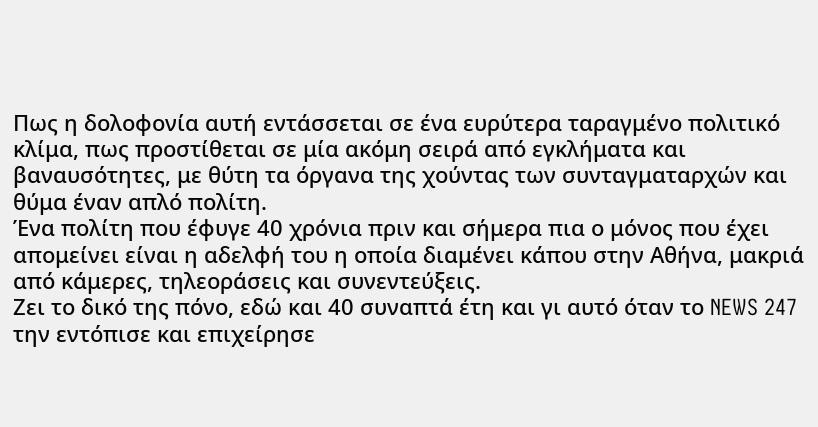Πως η δολοφονία αυτή εντάσσεται σε ένα ευρύτερα ταραγμένο πολιτικό κλίμα, πως προστίθεται σε μία ακόμη σειρά από εγκλήματα και βαναυσότητες, με θύτη τα όργανα της χούντας των συνταγματαρχών και θύμα έναν απλό πολίτη.
Ένα πολίτη που έφυγε 40 χρόνια πριν και σήμερα πια ο μόνος που έχει απομείνει είναι η αδελφή του η οποία διαμένει κάπου στην Αθήνα, μακριά από κάμερες, τηλεοράσεις και συνεντεύξεις.
Ζει το δικό της πόνο, εδώ και 40 συναπτά έτη και γι αυτό όταν το NEWS 247 την εντόπισε και επιχείρησε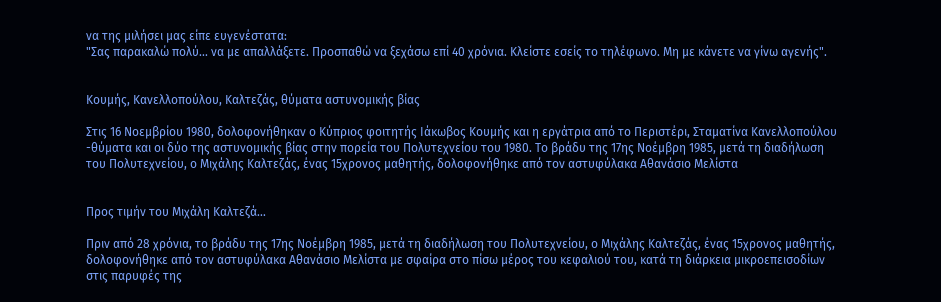να της μιλήσει μας είπε ευγενέστατα:
"Σας παρακαλώ πολύ... να με απαλλάξετε. Προσπαθώ να ξεχάσω επί 40 χρόνια. Κλείστε εσείς το τηλέφωνο. Μη με κάνετε να γίνω αγενής".


Κουμής, Κανελλοπούλου, Καλτεζάς, θύματα αστυνομικής βίας

Στις 16 Νοεμβρίου 1980, δολοφονήθηκαν ο Κύπριος φοιτητής Ιάκωβος Κουμής και η εργάτρια από το Περιστέρι, Σταματίνα Κανελλοπούλου -θύματα και οι δύο της αστυνομικής βίας στην πορεία του Πολυτεχνείου του 1980. Το βράδυ της 17ης Νοέμβρη 1985, μετά τη διαδήλωση του Πολυτεχνείου, ο Μιχάλης Καλτεζάς, ένας 15χρονος μαθητής, δολοφονήθηκε από τον αστυφύλακα Αθανάσιο Μελίστα


Προς τιμήν του Μιχάλη Καλτεζά…

Πριν από 28 χρόνια, το βράδυ της 17ης Νοέμβρη 1985, μετά τη διαδήλωση του Πολυτεχνείου, ο Μιχάλης Καλτεζάς, ένας 15χρονος μαθητής, δολοφονήθηκε από τον αστυφύλακα Αθανάσιο Μελίστα με σφαίρα στο πίσω μέρος του κεφαλιού του, κατά τη διάρκεια μικροεπεισοδίων στις παρυφές της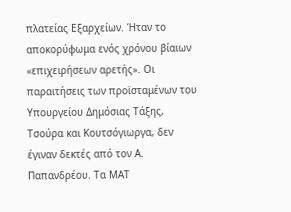πλατείας Εξαρχείων. Ήταν το αποκορύφωμα ενός χρόνου βίαιων «επιχειρήσεων αρετής». Οι παραιτήσεις των προϊσταμένων του Υπουργείου Δημόσιας Τάξης, Τσούρα και Κουτσόγιωργα, δεν έγιναν δεκτές από τον Α. Παπανδρέου. Τα ΜΑΤ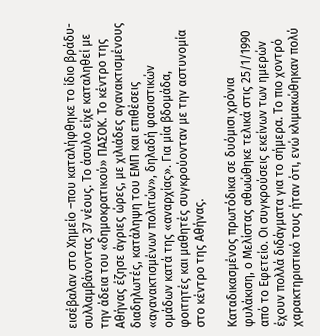εισέβαλαν στο Χημείο –που καταλήφθηκε το ίδιο βράδυ- συλλαμβάνοντας 37 νέους. Το άσυλο είχε καταληθεί με την άδεια του «δημοκρατικού» ΠΑΣΟΚ. Το κέντρο της Αθήνας έζησε άγριες ώρες, με χιλιάδες αγανακτισμένους διαδηλωτές, κατάληψη του ΕΜΠ και επιθέσεις «αγανακτισμένων πολιτών», δηλαδή φασιστικών ομάδων κατά της «αναρχίας». Για μία βδομάδα, φοιτητές και μαθητές συγκρούονταν με την αστυνομία στο κέντρο της Αθήνας.

Καταδικασμένος πρωτόδικα σε δυόμισι χρόνια φυλάκιση, ο Μελίστας αθωώθηκε τελικά στις 25/1/1990 από το Εφετείο. Οι συγκρούσεις εκείνων των ημερών έχουν πολλά διδάγματα για το σήμερα. Το πιο χοντρό χαρακτηριστικό τους ήταν ότι, ενώ κλιμακώθηκαν πολύ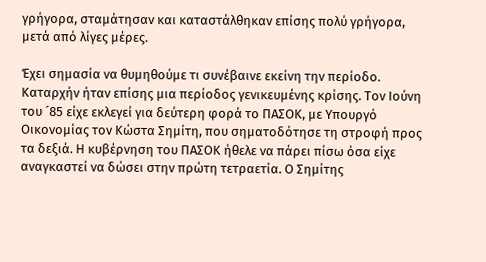γρήγορα, σταμάτησαν και καταστάλθηκαν επίσης πολύ γρήγορα, μετά από λίγες μέρες.

Έχει σημασία να θυμηθούμε τι συνέβαινε εκείνη την περίοδο. Καταρχήν ήταν επίσης μια περίοδος γενικευμένης κρίσης. Τον Ιούνη του ´85 είχε εκλεγεί για δεύτερη φορά το ΠΑΣΟΚ, με Υπουργό Οικονομίας τον Κώστα Σημίτη, που σηματοδότησε τη στροφή προς τα δεξιά. Η κυβέρνηση του ΠΑΣΟΚ ήθελε να πάρει πίσω όσα είχε αναγκαστεί να δώσει στην πρώτη τετραετία. Ο Σημίτης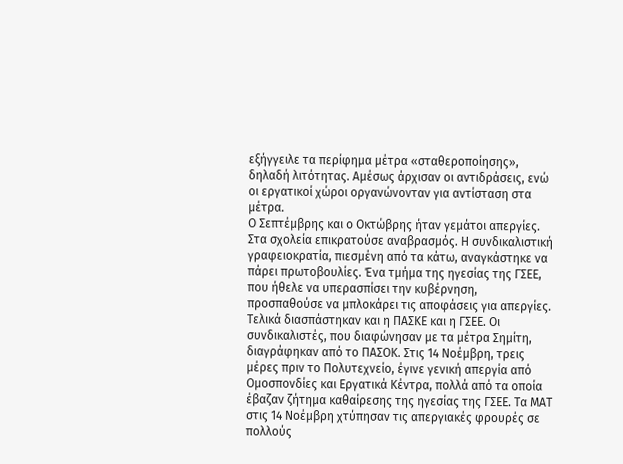εξήγγειλε τα περίφημα μέτρα «σταθεροποίησης», δηλαδή λιτότητας. Αμέσως άρχισαν οι αντιδράσεις, ενώ οι εργατικοί χώροι οργανώνονταν για αντίσταση στα μέτρα.
Ο Σεπτέμβρης και ο Οκτώβρης ήταν γεμάτοι απεργίες. Στα σχολεία επικρατούσε αναβρασμός. Η συνδικαλιστική γραφειοκρατία, πιεσμένη από τα κάτω, αναγκάστηκε να πάρει πρωτοβουλίες. Ένα τμήμα της ηγεσίας της ΓΣΕΕ, που ήθελε να υπερασπίσει την κυβέρνηση, προσπαθούσε να μπλοκάρει τις αποφάσεις για απεργίες. Τελικά διασπάστηκαν και η ΠΑΣΚΕ και η ΓΣΕΕ. Οι συνδικαλιστές, που διαφώνησαν με τα μέτρα Σημίτη, διαγράφηκαν από το ΠΑΣΟΚ. Στις 14 Νοέμβρη, τρεις μέρες πριν το Πολυτεχνείο, έγινε γενική απεργία από Ομοσπονδίες και Εργατικά Κέντρα, πολλά από τα οποία έβαζαν ζήτημα καθαίρεσης της ηγεσίας της ΓΣΕΕ. Τα ΜΑΤ στις 14 Νοέμβρη χτύπησαν τις απεργιακές φρουρές σε πολλούς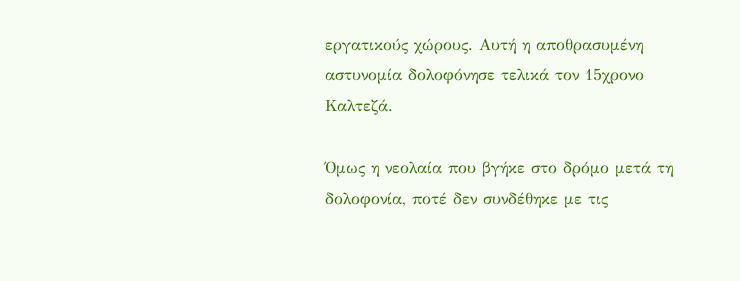εργατικούς χώρους. Αυτή η αποθρασυμένη αστυνομία δολοφόνησε τελικά τον 15χρονο Καλτεζά.

Όμως η νεολαία που βγήκε στο δρόμο μετά τη δολοφονία, ποτέ δεν συνδέθηκε με τις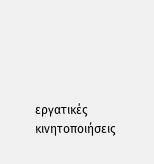εργατικές κινητοποιήσεις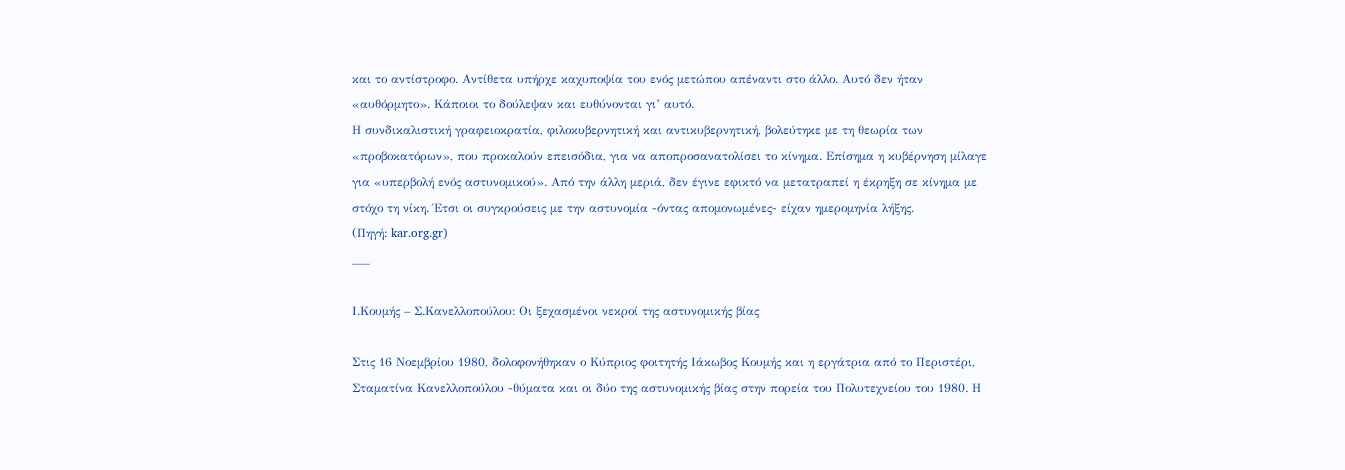και το αντίστροφο. Αντίθετα υπήρχε καχυποψία του ενός μετώπου απέναντι στο άλλο. Αυτό δεν ήταν «αυθόρμητο». Κάποιοι το δούλεψαν και ευθύνονται γι’ αυτό.
Η συνδικαλιστική γραφειοκρατία, φιλοκυβερνητική και αντικυβερνητική, βολεύτηκε με τη θεωρία των «προβοκατόρων», που προκαλούν επεισόδια, για να αποπροσανατολίσει το κίνημα. Επίσημα η κυβέρνηση μίλαγε για «υπερβολή ενός αστυνομικού». Από την άλλη μεριά, δεν έγινε εφικτό να μετατραπεί η έκρηξη σε κίνημα με στόχο τη νίκη. Έτσι οι συγκρούσεις με την αστυνομία -όντας απομονωμένες- είχαν ημερομηνία λήξης.
(Πηγή: kar.org.gr)
___

Ι.Κουμής – Σ.Κανελλοπούλου: Οι ξεχασμένοι νεκροί της αστυνομικής βίας

Στις 16 Νοεμβρίου 1980, δολοφονήθηκαν ο Κύπριος φοιτητής Ιάκωβος Κουμής και η εργάτρια από το Περιστέρι, Σταματίνα Κανελλοπούλου -θύματα και οι δύο της αστυνομικής βίας στην πορεία του Πολυτεχνείου του 1980. Η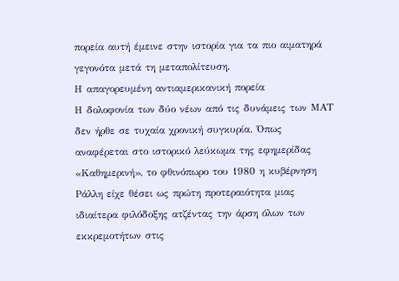πορεία αυτή έμεινε στην ιστορία για τα πιο αιματηρά γεγονότα μετά τη μεταπολίτευση.
Η απαγορευμένη αντιαμερικανική πορεία
Η δολοφονία των δύο νέων από τις δυνάμεις των ΜΑΤ δεν ήρθε σε τυχαία χρονική συγκυρία. Όπως αναφέρεται στο ιστορικό λεύκωμα της εφημερίδας «Καθημερινή», το φθινόπωρο του 1980 η κυβέρνηση Ράλλη είχε θέσει ως πρώτη προτεραιότητα μιας ιδιαίτερα φιλόδοξης ατζέντας την άρση όλων των εκκρεμοτήτων στις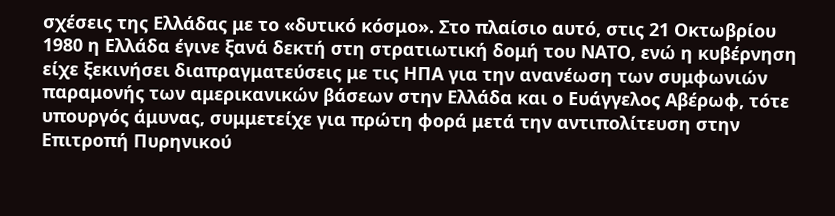σχέσεις της Ελλάδας με το «δυτικό κόσμο». Στο πλαίσιο αυτό, στις 21 Οκτωβρίου 1980 η Ελλάδα έγινε ξανά δεκτή στη στρατιωτική δομή του ΝΑΤΟ, ενώ η κυβέρνηση είχε ξεκινήσει διαπραγματεύσεις με τις ΗΠΑ για την ανανέωση των συμφωνιών παραμονής των αμερικανικών βάσεων στην Ελλάδα και ο Ευάγγελος Αβέρωφ, τότε υπουργός άμυνας, συμμετείχε για πρώτη φορά μετά την αντιπολίτευση στην Επιτροπή Πυρηνικού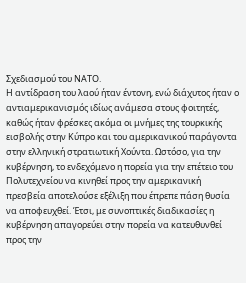Σχεδιασμού του ΝΑΤΟ.
Η αντίδραση του λαού ήταν έντονη, ενώ διάχυτος ήταν ο αντιαμερικανισμός ιδίως ανάμεσα στους φοιτητές, καθώς ήταν φρέσκες ακόμα οι μνήμες της τουρκικής εισβολής στην Κύπρο και του αμερικανικού παράγοντα στην ελληνική στρατιωτική Χούντα. Ωστόσο, για την κυβέρνηση, το ενδεχόμενο η πορεία για την επέτειο του Πολυτεχνείου να κινηθεί προς την αμερικανική πρεσβεία αποτελούσε εξέλιξη που έπρεπε πάση θυσία να αποφευχθεί. Έτσι, με συνοπτικές διαδικασίες η κυβέρνηση απαγορεύει στην πορεία να κατευθυνθεί προς την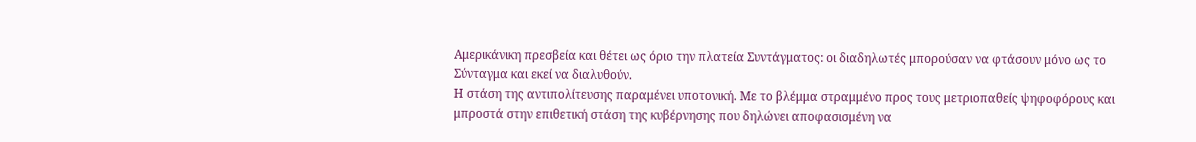Αμερικάνικη πρεσβεία και θέτει ως όριο την πλατεία Συντάγματος: οι διαδηλωτές μπορούσαν να φτάσουν μόνο ως το Σύνταγμα και εκεί να διαλυθούν.
Η στάση της αντιπολίτευσης παραμένει υποτονική. Με το βλέμμα στραμμένο προς τους μετριοπαθείς ψηφοφόρους και μπροστά στην επιθετική στάση της κυβέρνησης που δηλώνει αποφασισμένη να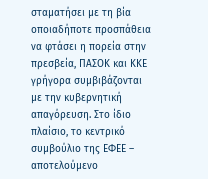σταματήσει με τη βία οποιαδήποτε προσπάθεια να φτάσει η πορεία στην πρεσβεία, ΠΑΣΟΚ και ΚΚΕ γρήγορα συμβιβάζονται με την κυβερνητική απαγόρευση. Στο ίδιο πλαίσιο, το κεντρικό συμβούλιο της ΕΦΕΕ – αποτελούμενο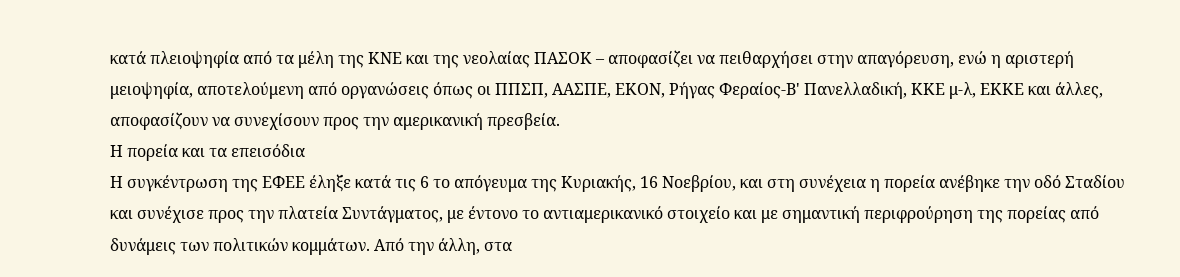κατά πλειοψηφία από τα μέλη της ΚΝΕ και της νεολαίας ΠΑΣΟΚ – αποφασίζει να πειθαρχήσει στην απαγόρευση, ενώ η αριστερή μειοψηφία, αποτελούμενη από οργανώσεις όπως οι ΠΠΣΠ, ΑΑΣΠΕ, ΕΚΟΝ, Ρήγας Φεραίος-Β' Πανελλαδική, ΚΚΕ μ-λ, ΕΚΚΕ και άλλες, αποφασίζουν να συνεχίσουν προς την αμερικανική πρεσβεία.
Η πορεία και τα επεισόδια
Η συγκέντρωση της ΕΦΕΕ έληξε κατά τις 6 το απόγευμα της Κυριακής, 16 Νοεβρίου, και στη συνέχεια η πορεία ανέβηκε την οδό Σταδίου και συνέχισε προς την πλατεία Συντάγματος, με έντονο το αντιαμερικανικό στοιχείο και με σημαντική περιφρούρηση της πορείας από δυνάμεις των πολιτικών κομμάτων. Από την άλλη, στα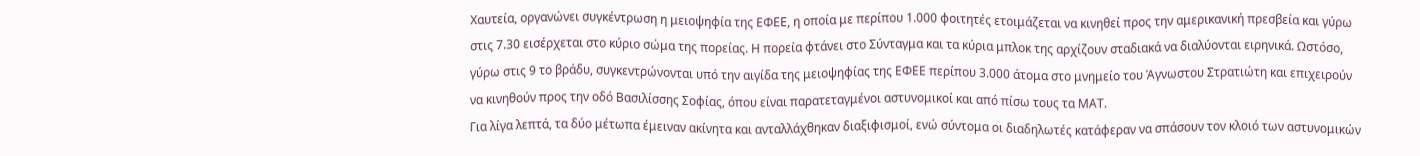Χαυτεία, οργανώνει συγκέντρωση η μειοψηφία της ΕΦΕΕ, η οποία με περίπου 1.000 φοιτητές ετοιμάζεται να κινηθεί προς την αμερικανική πρεσβεία και γύρω στις 7.30 εισέρχεται στο κύριο σώμα της πορείας. Η πορεία φτάνει στο Σύνταγμα και τα κύρια μπλοκ της αρχίζουν σταδιακά να διαλύονται ειρηνικά. Ωστόσο, γύρω στις 9 το βράδυ, συγκεντρώνονται υπό την αιγίδα της μειοψηφίας της ΕΦΕΕ περίπου 3.000 άτομα στο μνημείο του Άγνωστου Στρατιώτη και επιχειρούν να κινηθούν προς την οδό Βασιλίσσης Σοφίας, όπου είναι παρατεταγμένοι αστυνομικοί και από πίσω τους τα ΜΑΤ.
Για λίγα λεπτά, τα δύο μέτωπα έμειναν ακίνητα και ανταλλάχθηκαν διαξιφισμοί, ενώ σύντομα οι διαδηλωτές κατάφεραν να σπάσουν τον κλοιό των αστυνομικών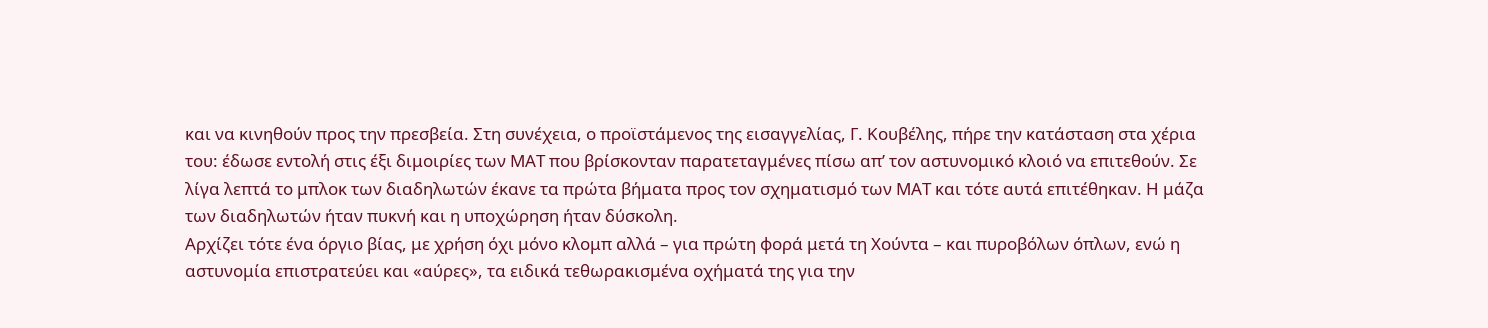και να κινηθούν προς την πρεσβεία. Στη συνέχεια, ο προϊστάμενος της εισαγγελίας, Γ. Κουβέλης, πήρε την κατάσταση στα χέρια του: έδωσε εντολή στις έξι διμοιρίες των ΜΑΤ που βρίσκονταν παρατεταγμένες πίσω απ’ τον αστυνομικό κλοιό να επιτεθούν. Σε λίγα λεπτά το μπλοκ των διαδηλωτών έκανε τα πρώτα βήματα προς τον σχηματισμό των ΜΑΤ και τότε αυτά επιτέθηκαν. Η μάζα των διαδηλωτών ήταν πυκνή και η υποχώρηση ήταν δύσκολη.
Αρχίζει τότε ένα όργιο βίας, με χρήση όχι μόνο κλομπ αλλά – για πρώτη φορά μετά τη Χούντα – και πυροβόλων όπλων, ενώ η αστυνομία επιστρατεύει και «αύρες», τα ειδικά τεθωρακισμένα οχήματά της για την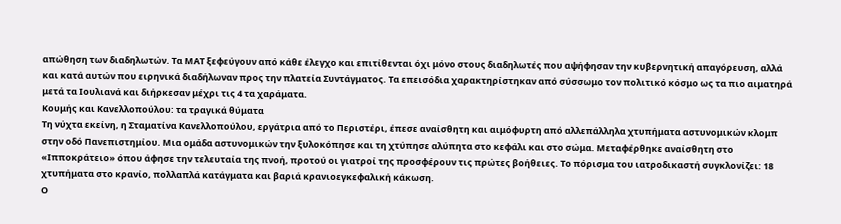απώθηση των διαδηλωτών. Τα ΜΑΤ ξεφεύγουν από κάθε έλεγχο και επιτίθενται όχι μόνο στους διαδηλωτές που αψήφησαν την κυβερνητική απαγόρευση, αλλά και κατά αυτών που ειρηνικά διαδήλωναν προς την πλατεία Συντάγματος. Τα επεισόδια χαρακτηρίστηκαν από σύσσωμο τον πολιτικό κόσμο ως τα πιο αιματηρά μετά τα Ιουλιανά και διήρκεσαν μέχρι τις 4 τα χαράματα.
Κουμής και Κανελλοπούλου: τα τραγικά θύματα
Τη νύχτα εκείνη, η Σταματίνα Κανελλοπούλου, εργάτρια από το Περιστέρι, έπεσε αναίσθητη και αιμόφυρτη από αλλεπάλληλα χτυπήματα αστυνομικών κλομπ στην οδό Πανεπιστημίου. Μια ομάδα αστυνομικών την ξυλοκόπησε και τη χτύπησε αλύπητα στο κεφάλι και στο σώμα. Μεταφέρθηκε αναίσθητη στο «Ιπποκράτειο» όπου άφησε την τελευταία της πνοή, προτού οι γιατροί της προσφέρουν τις πρώτες βοήθειες. Το πόρισμα του ιατροδικαστή συγκλονίζει: 18 χτυπήματα στο κρανίο, πολλαπλά κατάγματα και βαριά κρανιοεγκεφαλική κάκωση.
Ο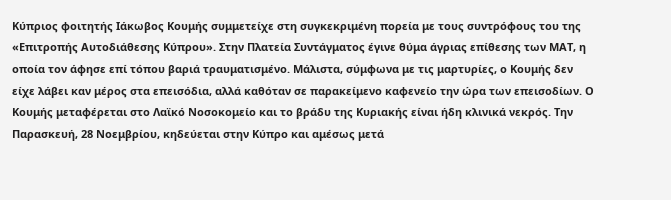Κύπριος φοιτητής Ιάκωβος Κουμής συμμετείχε στη συγκεκριμένη πορεία με τους συντρόφους του της «Επιτροπής Αυτοδιάθεσης Κύπρου». Στην Πλατεία Συντάγματος έγινε θύμα άγριας επίθεσης των ΜΑΤ, η οποία τον άφησε επί τόπου βαριά τραυματισμένο. Μάλιστα, σύμφωνα με τις μαρτυρίες, ο Κουμής δεν είχε λάβει καν μέρος στα επεισόδια, αλλά καθόταν σε παρακείμενο καφενείο την ώρα των επεισοδίων. Ο Κουμής μεταφέρεται στο Λαϊκό Νοσοκομείο και το βράδυ της Κυριακής είναι ήδη κλινικά νεκρός. Την Παρασκευή, 28 Νοεμβρίου, κηδεύεται στην Κύπρο και αμέσως μετά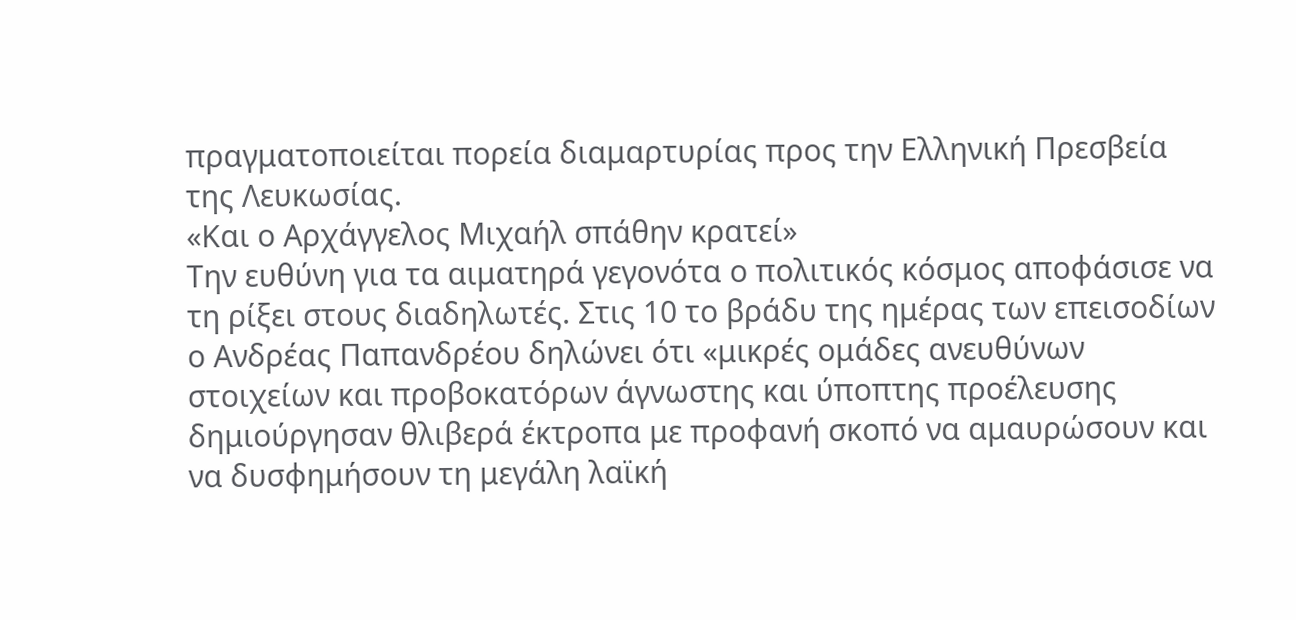πραγματοποιείται πορεία διαμαρτυρίας προς την Ελληνική Πρεσβεία της Λευκωσίας.
«Και ο Αρχάγγελος Μιχαήλ σπάθην κρατεί»
Την ευθύνη για τα αιματηρά γεγονότα ο πολιτικός κόσμος αποφάσισε να τη ρίξει στους διαδηλωτές. Στις 10 το βράδυ της ημέρας των επεισοδίων ο Ανδρέας Παπανδρέου δηλώνει ότι «μικρές ομάδες ανευθύνων στοιχείων και προβοκατόρων άγνωστης και ύποπτης προέλευσης δημιούργησαν θλιβερά έκτροπα με προφανή σκοπό να αμαυρώσουν και να δυσφημήσουν τη μεγάλη λαϊκή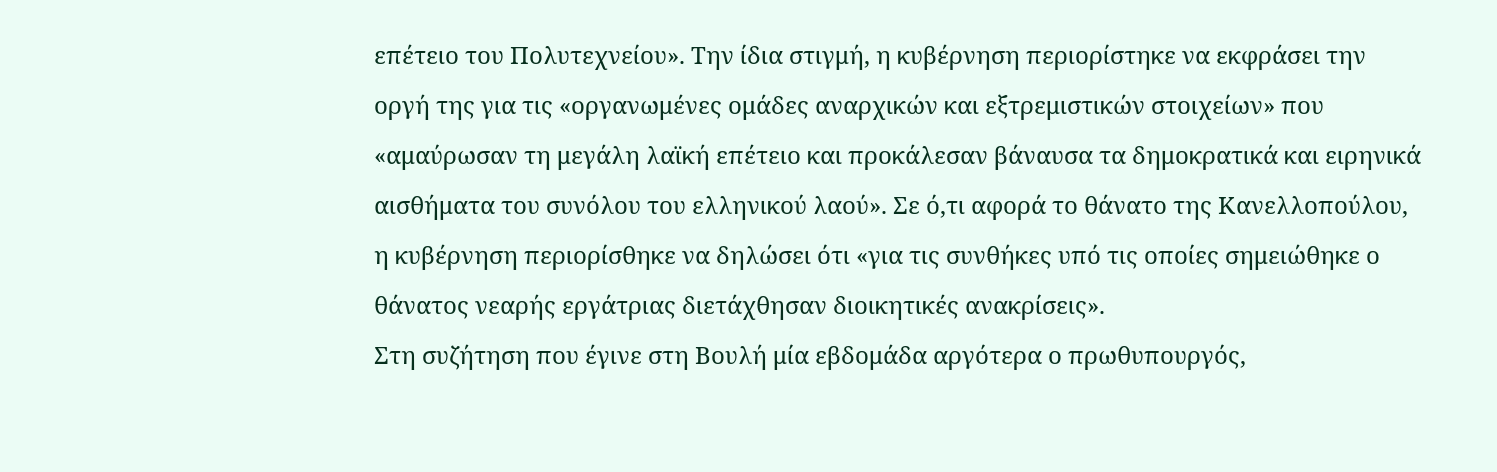επέτειο του Πολυτεχνείου». Την ίδια στιγμή, η κυβέρνηση περιορίστηκε να εκφράσει την οργή της για τις «οργανωμένες ομάδες αναρχικών και εξτρεμιστικών στοιχείων» που «αμαύρωσαν τη μεγάλη λαϊκή επέτειο και προκάλεσαν βάναυσα τα δημοκρατικά και ειρηνικά αισθήματα του συνόλου του ελληνικού λαού». Σε ό,τι αφορά το θάνατο της Κανελλοπούλου, η κυβέρνηση περιορίσθηκε να δηλώσει ότι «για τις συνθήκες υπό τις οποίες σημειώθηκε ο θάνατος νεαρής εργάτριας διετάχθησαν διοικητικές ανακρίσεις».
Στη συζήτηση που έγινε στη Βουλή μία εβδομάδα αργότερα ο πρωθυπουργός,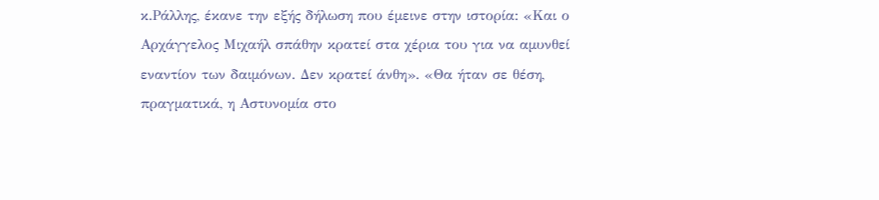κ.Ράλλης, έκανε την εξής δήλωση που έμεινε στην ιστορία: «Και ο Αρχάγγελος Μιχαήλ σπάθην κρατεί στα χέρια του για να αμυνθεί εναντίον των δαιμόνων. Δεν κρατεί άνθη». «Θα ήταν σε θέση, πραγματικά, η Αστυνομία στο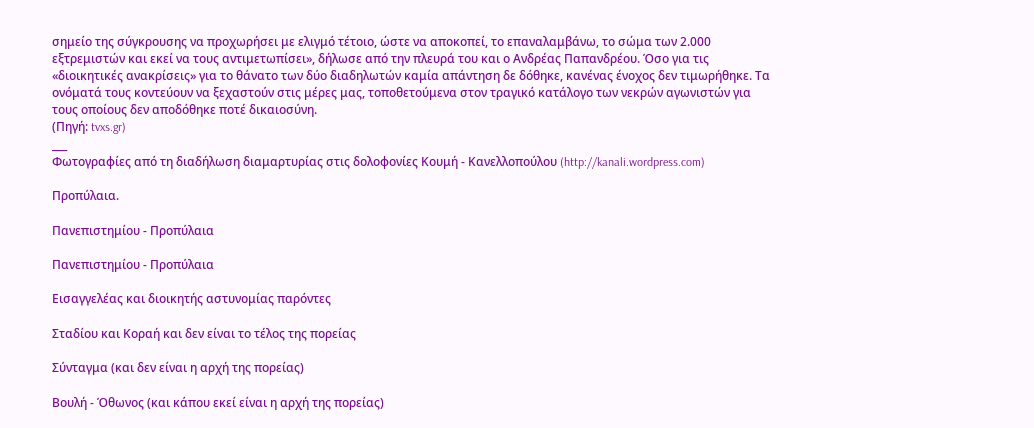σημείο της σύγκρουσης να προχωρήσει με ελιγμό τέτοιο, ώστε να αποκοπεί, το επαναλαμβάνω, το σώμα των 2.000 εξτρεμιστών και εκεί να τους αντιμετωπίσει», δήλωσε από την πλευρά του και ο Ανδρέας Παπανδρέου. Όσο για τις «διοικητικές ανακρίσεις» για το θάνατο των δύο διαδηλωτών καμία απάντηση δε δόθηκε, κανένας ένοχος δεν τιμωρήθηκε. Τα ονόματά τους κοντεύουν να ξεχαστούν στις μέρες μας, τοποθετούμενα στον τραγικό κατάλογο των νεκρών αγωνιστών για τους οποίους δεν αποδόθηκε ποτέ δικαιοσύνη.
(Πηγή: tvxs.gr)
___
Φωτογραφίες από τη διαδήλωση διαμαρτυρίας στις δολοφονίες Κουμή - Κανελλοπούλου (http://kanali.wordpress.com)

Προπύλαια.

Πανεπιστημίου - Προπύλαια

Πανεπιστημίου - Προπύλαια

Εισαγγελέας και διοικητής αστυνομίας παρόντες

Σταδίου και Κοραή και δεν είναι το τέλος της πορείας

Σύνταγμα (και δεν είναι η αρχή της πορείας)

Βουλή - Όθωνος (και κάπου εκεί είναι η αρχή της πορείας)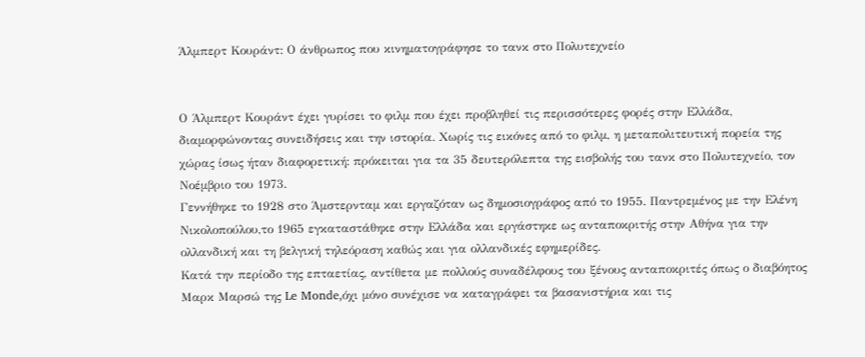Άλμπερτ Κουράντ: Ο άνθρωπος που κινηματογράφησε το τανκ στο Πολυτεχνείο


Ο Άλμπερτ Κουράντ έχει γυρίσει το φιλμ που έχει προβληθεί τις περισσότερες φορές στην Ελλάδα, διαμορφώνοντας συνειδήσεις και την ιστορία. Χωρίς τις εικόνες από το φιλμ, η μεταπολιτευτική πορεία της χώρας ίσως ήταν διαφορετική: πρόκειται για τα 35 δευτερόλεπτα της εισβολής του τανκ στο Πολυτεχνείο, τον Νοέμβριο του 1973.
Γεννήθηκε το 1928 στο Άμστερνταμ και εργαζόταν ως δημοσιογράφος από το 1955. Παντρεμένος με την Ελένη Νικολοπούλου,το 1965 εγκαταστάθηκε στην Ελλάδα και εργάστηκε ως ανταποκριτής στην Αθήνα για την ολλανδική και τη βελγική τηλεόραση καθώς και για ολλανδικές εφημερίδες.
Κατά την περίοδο της επταετίας, αντίθετα με πολλούς συναδέλφους του ξένους ανταποκριτές όπως ο διαβόητος Μαρκ Μαρσώ της Le Monde,όχι μόνο συνέχισε να καταγράφει τα βασανιστήρια και τις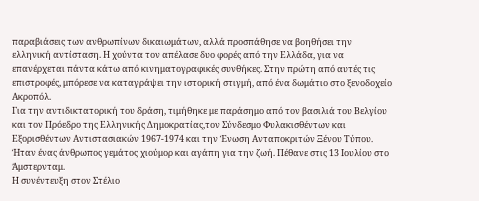παραβιάσεις των ανθρωπίνων δικαιωμάτων, αλλά προσπάθησε να βοηθήσει την ελληνική αντίσταση. Η χούντα τον απέλασε δυο φορές από την Ελλάδα, για να επανέρχεται πάντα κάτω από κινηματογραφικές συνθήκες. Στην πρώτη από αυτές τις επιστροφές, μπόρεσε να καταγράψει την ιστορική στιγμή, από ένα δωμάτιο στο ξενοδοχείο Ακροπόλ.
Για την αντιδικτατορική του δράση, τιμήθηκε με παράσημο από τον βασιλιά του Βελγίου και τον Πρόεδρο της Ελληνικής Δημοκρατίας,τον Σύνδεσμο Φυλακισθέντων και Εξορισθέντων Αντιστασιακών 1967-1974 και την Ένωση Ανταποκριτών Ξένου Τύπου. Ήταν ένας άνθρωπος γεμάτος χιούμορ και αγάπη για την ζωή. Πέθανε στις 13 Ιουλίου στο Άμστερνταμ.
Η συνέντευξη στον Στέλιο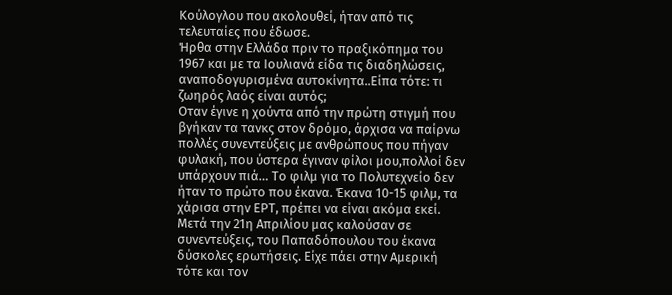Κούλογλου που ακολουθεί, ήταν από τις τελευταίες που έδωσε.
Ήρθα στην Ελλάδα πριν το πραξικόπημα του 1967 και με τα Ιουλιανά είδα τις διαδηλώσεις, αναποδογυρισμένα αυτοκίνητα..Είπα τότε: τι ζωηρός λαός είναι αυτός;
Οταν έγινε η χούντα από την πρώτη στιγμή που βγήκαν τα τανκς στον δρόμο, άρχισα να παίρνω πολλές συνεντεύξεις με ανθρώπους που πήγαν φυλακή, που ύστερα έγιναν φίλοι μου,πολλοί δεν υπάρχουν πιά… Το φιλμ για το Πολυτεχνείο δεν ήταν το πρώτο που έκανα. Έκανα 10-15 φιλμ, τα χάρισα στην ΕΡΤ, πρέπει να είναι ακόμα εκεί.
Μετά την 21η Απριλίου μας καλούσαν σε συνεντεύξεις, του Παπαδόπουλου του έκανα δύσκολες ερωτήσεις. Είχε πάει στην Αμερική τότε και τον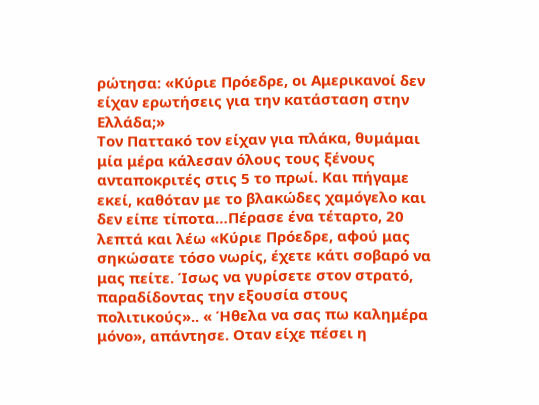ρώτησα: «Κύριε Πρόεδρε, οι Αμερικανοί δεν είχαν ερωτήσεις για την κατάσταση στην Ελλάδα;»
Τον Παττακό τον είχαν για πλάκα, θυμάμαι μία μέρα κάλεσαν όλους τους ξένους ανταποκριτές στις 5 το πρωί. Και πήγαμε εκεί, καθόταν με το βλακώδες χαμόγελο και δεν είπε τίποτα…Πέρασε ένα τέταρτο, 20 λεπτά και λέω «Κύριε Πρόεδρε, αφού μας σηκώσατε τόσο νωρίς, έχετε κάτι σοβαρό να μας πείτε. Ίσως να γυρίσετε στον στρατό, παραδίδοντας την εξουσία στους πολιτικούς».. « Ήθελα να σας πω καλημέρα μόνο», απάντησε. Οταν είχε πέσει η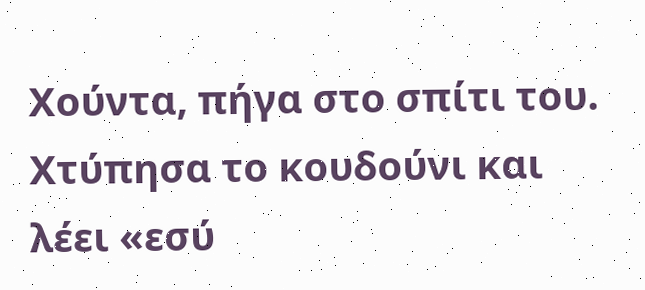Χούντα, πήγα στο σπίτι του. Χτύπησα το κουδούνι και λέει «εσύ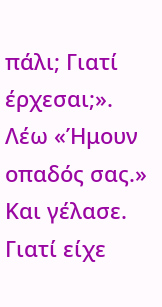πάλι; Γιατί έρχεσαι;». Λέω «Ήμουν οπαδός σας.» Και γέλασε. Γιατί είχε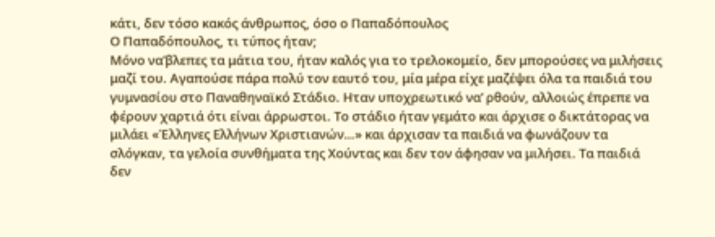κάτι, δεν τόσο κακός άνθρωπος, όσο ο Παπαδόπουλος
Ο Παπαδόπουλος, τι τύπος ήταν;
Μόνο να’βλεπες τα μάτια του, ήταν καλός για το τρελοκομείο, δεν μπορούσες να μιλήσεις μαζί του. Αγαπούσε πάρα πολύ τον εαυτό του, μία μέρα είχε μαζέψει όλα τα παιδιά του γυμνασίου στο Παναθηναϊκό Στάδιο. Ηταν υποχρεωτικό να’ ρθούν, αλλοιώς έπρεπε να φέρουν χαρτιά ότι είναι άρρωστοι. Το στάδιο ήταν γεμάτο και άρχισε ο δικτάτορας να μιλάει «Έλληνες Ελλήνων Χριστιανών…» και άρχισαν τα παιδιά να φωνάζουν τα σλόγκαν, τα γελοία συνθήματα της Χούντας και δεν τον άφησαν να μιλήσει. Τα παιδιά δεν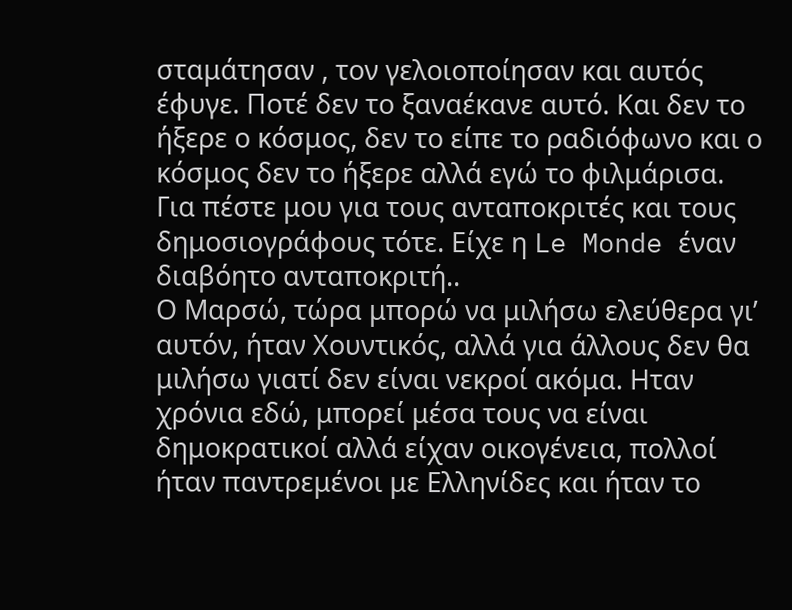σταμάτησαν , τον γελοιοποίησαν και αυτός έφυγε. Ποτέ δεν το ξαναέκανε αυτό. Και δεν το ήξερε ο κόσμος, δεν το είπε το ραδιόφωνο και ο κόσμος δεν το ήξερε αλλά εγώ το φιλμάρισα.
Για πέστε μου για τους ανταποκριτές και τους δημοσιογράφους τότε. Είχε η Le Monde έναν διαβόητο ανταποκριτή..
Ο Μαρσώ, τώρα μπορώ να μιλήσω ελεύθερα γι’ αυτόν, ήταν Χουντικός, αλλά για άλλους δεν θα μιλήσω γιατί δεν είναι νεκροί ακόμα. Ηταν χρόνια εδώ, μπορεί μέσα τους να είναι δημοκρατικοί αλλά είχαν οικογένεια, πολλοί ήταν παντρεμένοι με Ελληνίδες και ήταν το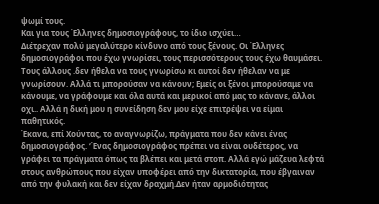ψωμί τους.
Και για τους Έλληνες δημοσιογράφους, το ίδιο ισχύει…
Διέτρεχαν πολύ μεγαλύτερο κίνδυνο από τους ξένους. Οι Έλληνες δημοσιογράφοι που έχω γνωρίσει, τους περισσότερους τους έχω θαυμάσει. Τους άλλους .δεν ήθελα να τους γνωρίσω κι αυτοί δεν ήθελαν να με γνωρίσουν. Αλλά τι μπορούσαν να κάνουν; Εμείς οι ξένοι μπορούσαμε να κάνουμε, να γράφουμε και όλα αυτά και μερικοί από μας το κάνανε, άλλοι οχι.. Αλλά η δική μου η συνείδηση δεν μου είχε επιτρέψει να είμαι παθητικός.
Έκανα, επί Χούντας, το αναγνωρίζω, πράγματα που δεν κάνει ένας δημοσιογράφος. ‘Ένας δημοσιογράφος πρέπει να είναι ουδέτερος, να γράφει τα πράγματα όπως τα βλέπει και μετά στοπ. Αλλά εγώ μάζευα λεφτά στους ανθρώπους που είχαν υποφέρει από την δικτατορία, που έβγαιναν από την φυλακή και δεν είχαν δραχμή.Δεν ήταν αρμοδιότητας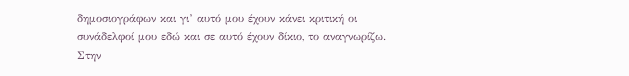δημοσιογράφων και γι’ αυτό μου έχουν κάνει κριτική οι συνάδελφοί μου εδώ και σε αυτό έχουν δίκιο, το αναγνωρίζω.
Στην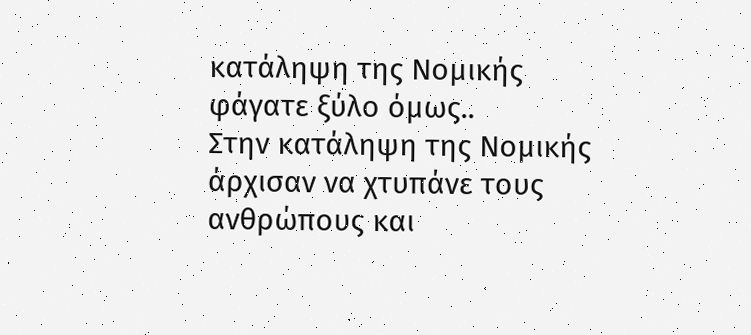κατάληψη της Νομικής φάγατε ξύλο όμως..
Στην κατάληψη της Νομικής άρχισαν να χτυπάνε τους ανθρώπους και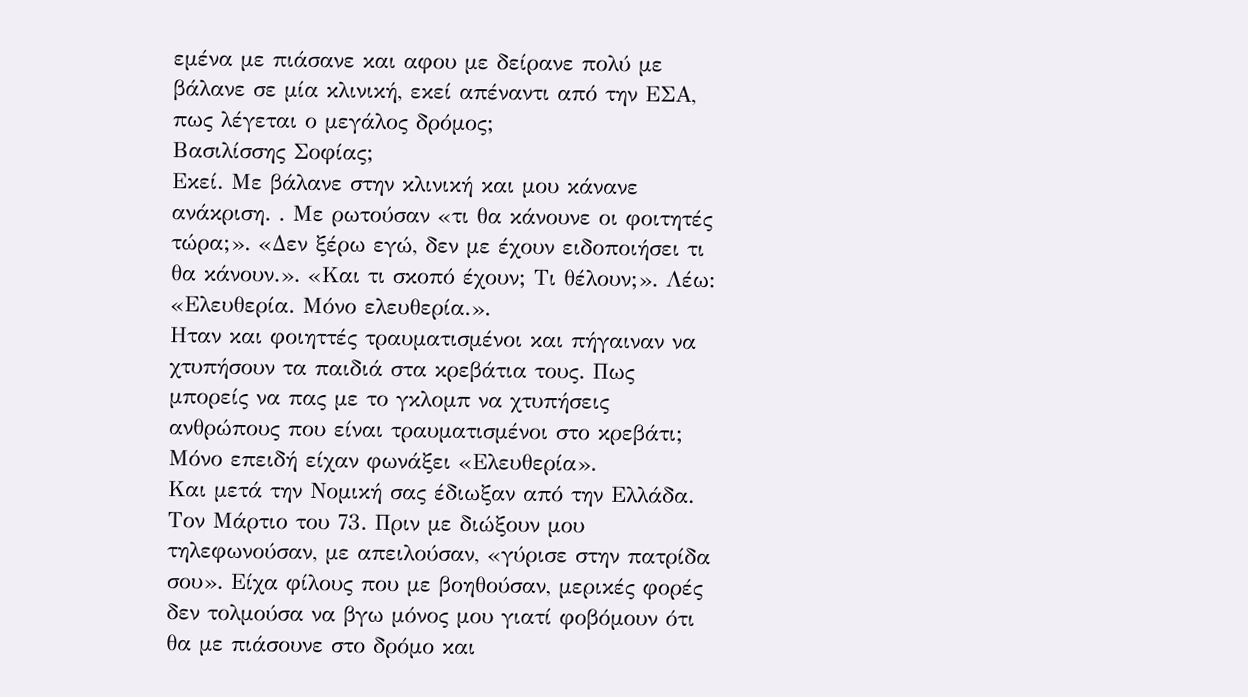εμένα με πιάσανε και αφου με δείρανε πολύ με βάλανε σε μία κλινική, εκεί απέναντι από την ΕΣΑ, πως λέγεται ο μεγάλος δρόμος;
Βασιλίσσης Σοφίας;
Εκεί. Με βάλανε στην κλινική και μου κάνανε ανάκριση. . Με ρωτούσαν «τι θα κάνουνε οι φοιτητές τώρα;». «Δεν ξέρω εγώ, δεν με έχουν ειδοποιήσει τι θα κάνουν.». «Και τι σκοπό έχουν; Τι θέλουν;». Λέω: «Ελευθερία. Μόνο ελευθερία.».
Ηταν και φοιηττές τραυματισμένοι και πήγαιναν να χτυπήσουν τα παιδιά στα κρεβάτια τους. Πως μπορείς να πας με το γκλομπ να χτυπήσεις ανθρώπους που είναι τραυματισμένοι στο κρεβάτι; Μόνο επειδή είχαν φωνάξει «Ελευθερία».
Και μετά την Νομική σας έδιωξαν από την Ελλάδα.
Τον Μάρτιο του 73. Πριν με διώξουν μου τηλεφωνούσαν, με απειλούσαν, «γύρισε στην πατρίδα σου». Είχα φίλους που με βοηθούσαν, μερικές φορές δεν τολμούσα να βγω μόνος μου γιατί φοβόμουν ότι θα με πιάσουνε στο δρόμο και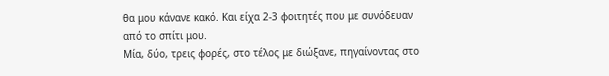θα μου κάνανε κακό. Και είχα 2-3 φοιτητές που με συνόδευαν από το σπίτι μου.
Μία, δύο, τρεις φορές, στο τέλος με διώξανε, πηγαίνοντας στο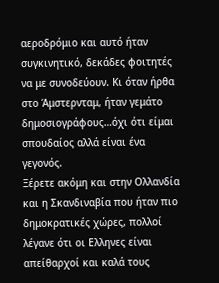αεροδρόμιο και αυτό ήταν συγκινητικό, δεκάδες φοιτητές να με συνοδεύουν. Κι όταν ήρθα στο Άμστερνταμ, ήταν γεμάτο δημοσιογράφους…όχι ότι είμαι σπουδαίος αλλά είναι ένα γεγονός.
Ξέρετε ακόμη και στην Ολλανδία και η Σκανδιναβία που ήταν πιο δημοκρατικές χώρες, πολλοί λέγανε ότι οι Ελληνες είναι απείθαρχοί και καλά τους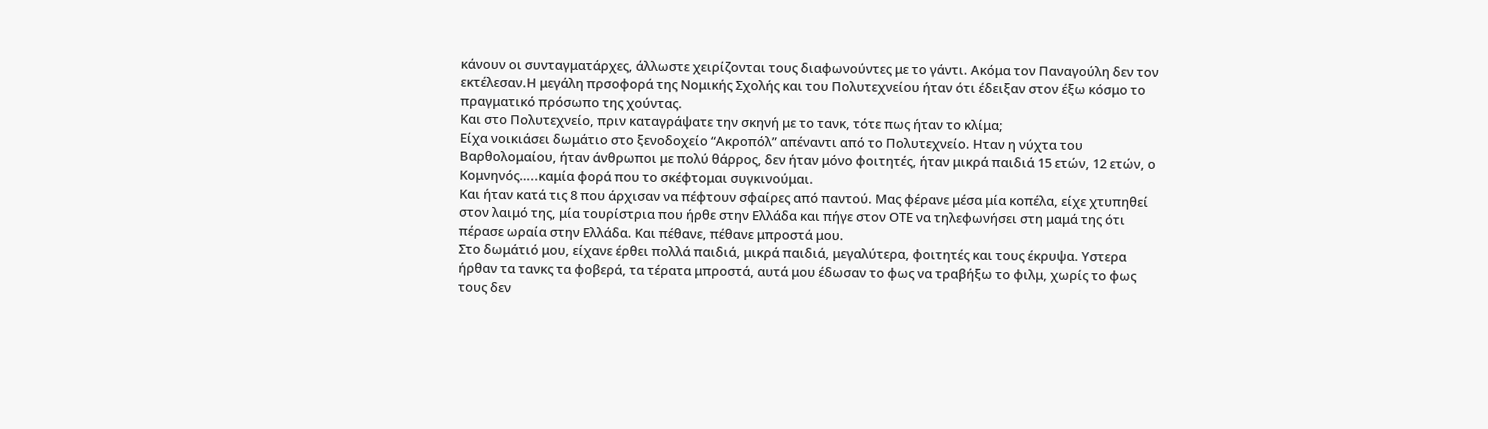κάνουν οι συνταγματάρχες, άλλωστε χειρίζονται τους διαφωνούντες με το γάντι. Ακόμα τον Παναγούλη δεν τον εκτέλεσαν.Η μεγάλη πρσοφορά της Νομικής Σχολής και του Πολυτεχνείου ήταν ότι έδειξαν στον έξω κόσμο το πραγματικό πρόσωπο της χούντας.
Και στο Πολυτεχνείο, πριν καταγράψατε την σκηνή με το τανκ, τότε πως ήταν το κλίμα;
Είχα νοικιάσει δωμάτιο στο ξενοδοχείο “Ακροπόλ” απέναντι από το Πολυτεχνείο. Ηταν η νύχτα του Βαρθολομαίου, ήταν άνθρωποι με πολύ θάρρος, δεν ήταν μόνο φοιτητές, ήταν μικρά παιδιά 15 ετών, 12 ετών, ο Κομνηνός…..καμία φορά που το σκέφτομαι συγκινούμαι.
Και ήταν κατά τις 8 που άρχισαν να πέφτουν σφαίρες από παντού. Μας φέρανε μέσα μία κοπέλα, είχε χτυπηθεί στον λαιμό της, μία τουρίστρια που ήρθε στην Ελλάδα και πήγε στον ΟΤΕ να τηλεφωνήσει στη μαμά της ότι πέρασε ωραία στην Ελλάδα. Και πέθανε, πέθανε μπροστά μου.
Στο δωμάτιό μου, είχανε έρθει πολλά παιδιά, μικρά παιδιά, μεγαλύτερα, φοιτητές και τους έκρυψα. Υστερα ήρθαν τα τανκς τα φοβερά, τα τέρατα μπροστά, αυτά μου έδωσαν το φως να τραβήξω το φιλμ, χωρίς το φως τους δεν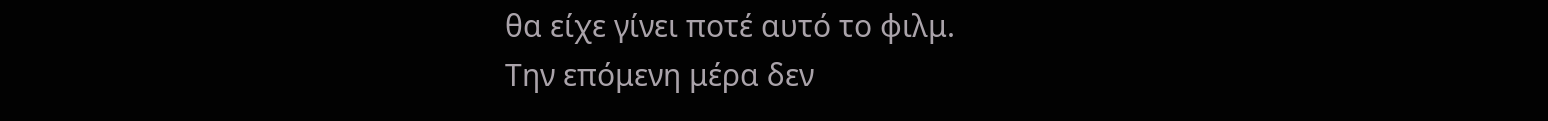θα είχε γίνει ποτέ αυτό το φιλμ.
Την επόμενη μέρα δεν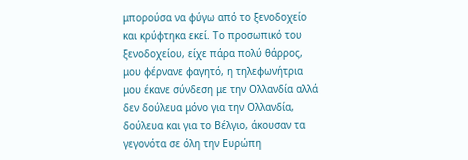μπορούσα να φύγω από το ξενοδοχείο και κρύφτηκα εκεί. Το προσωπικό του ξενοδοχείου, είχε πάρα πολύ θάρρος, μου φέρνανε φαγητό, η τηλεφωνήτρια μου έκανε σύνδεση με την Ολλανδία αλλά δεν δούλευα μόνο για την Ολλανδία, δούλευα και για το Βέλγιο, άκουσαν τα γεγονότα σε όλη την Ευρώπη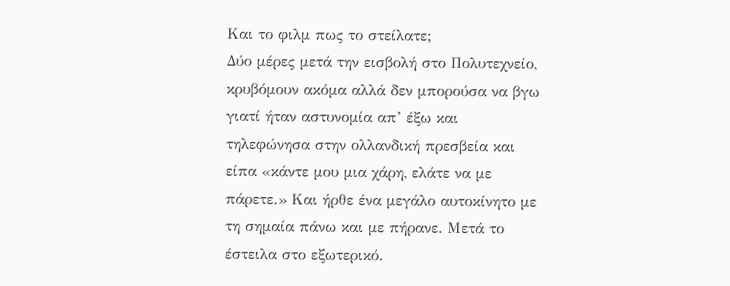Και το φιλμ πως το στείλατε;
Δύο μέρες μετά την εισβολή στο Πολυτεχνείο, κρυβόμουν ακόμα αλλά δεν μπορούσα να βγω γιατί ήταν αστυνομία απ’ έξω και τηλεφώνησα στην ολλανδική πρεσβεία και είπα «κάντε μου μια χάρη, ελάτε να με πάρετε.» Και ήρθε ένα μεγάλο αυτοκίνητο με τη σημαία πάνω και με πήρανε. Μετά το έστειλα στο εξωτερικό.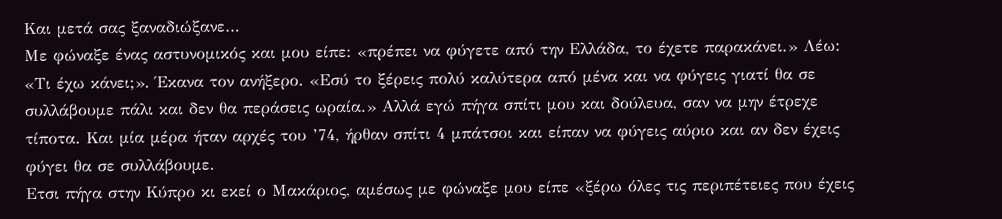Και μετά σας ξαναδιώξανε…
Με φώναξε ένας αστυνομικός και μου είπε: «πρέπει να φύγετε από την Ελλάδα, το έχετε παρακάνει.» Λέω: «Τι έχω κάνει;». Έκανα τον ανήξερο. «Εσύ το ξέρεις πολύ καλύτερα από μένα και να φύγεις γιατί θα σε συλλάβουμε πάλι και δεν θα περάσεις ωραία.» Αλλά εγώ πήγα σπίτι μου και δούλευα, σαν να μην έτρεχε τίποτα. Και μία μέρα ήταν αρχές του ’74, ήρθαν σπίτι 4 μπάτσοι και είπαν να φύγεις αύριο και αν δεν έχεις φύγει θα σε συλλάβουμε.
Ετσι πήγα στην Κύπρο κι εκεί ο Μακάριος, αμέσως με φώναξε μου είπε «ξέρω όλες τις περιπέτειες που έχεις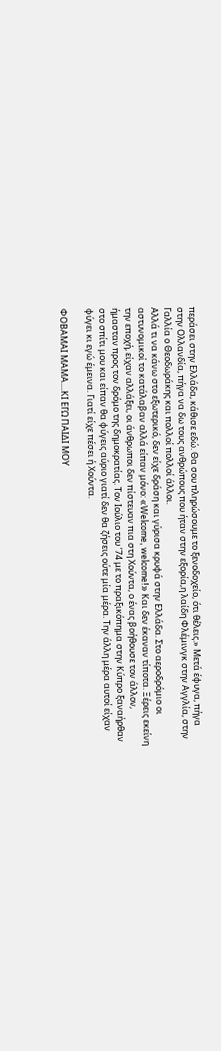περάσει στην Ελλάδα, κάθισε εδώ. Θα σου πληρώσουμε το ξενοδοχείο, ότι θέλεις.» Μετά έφυγα, πήγα στην Ολλανδία, πήγα να δω τους ανθρώπους που ήταν στην εξορία,η λαίδη Φλέμινγκ στην Αγγλία, στην Γαλλία ο Θεοδωράκης και πολλοί πολλοί άλλοι.
Αλλά τι να κάνω στο εξωτερικό, δεν είχε δράση και γύρισα κρυφά στην Ελλάδα. Στο αεροδρόμιο οι αστυνομικοί το κατάλαβαν αλλά είπαν μόνο: «Welcome, welcome!» Και δεν έκαναν τίποτα. Ξέρεις εκείνη την εποχή, είχαν αλλάξει, οι άνθρωποι δεν πίστευαν πια στη Χούντα, ο ένας βοήθουσε τον άλλον, ήμασταν προς τον δρόμο της δημοκρατίας. Τον Ιούλιο του ’74 με το πραξικόπημα στην Κύπρο ξαναήρθαν στο σπίτι μου και είπαν θα φύγεις αύριο γιατί δεν θα ζήσεις ούτε μία μέρα. Την άλλη μέρα αυτοί είχαν φύγει κι εγώ έμεινα. Γιατί είχε πέσει ή Χούντα.

ΦΟΒΑΜΑΙ ΜΑΜΑ....ΚΙ ΕΓΩ ΠΑΙΔΙ ΜΟΥ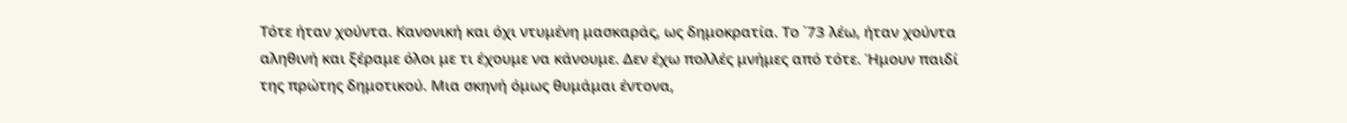Τότε ήταν χούντα. Κανονική και όχι ντυμένη μασκαράς, ως δημοκρατία. Το ΄73 λέω, ήταν χούντα αληθινή και ξέραμε όλοι με τι έχουμε να κάνουμε. Δεν έχω πολλές μνήμες από τότε. Ήμουν παιδί της πρώτης δημοτικού. Μια σκηνή όμως θυμάμαι έντονα,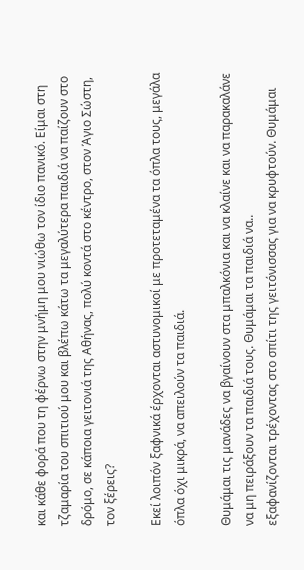και κάθε φορά που τη φέρνω στην μνήμη μου νιώθω τον ίδιο πανικό. Είμαι στη τζαμαρία του σπιτιού μου και βλέπω κάτω τα μεγαλύτερα παιδιά να παίζουν στο δρόμο, σε κάποια γειτονιά της Αθήνας, πολύ κοντά στο κέντρο, στον Άγιο Σώστη, τον ξέρεις?

Εκεί λοιπόν ξαφνικά έρχονται αστυνομικοί με προτεταμένα τα όπλα τους, μεγάλα όπλα όχι μικρά, να απειλούν τα παιδιά.

Θυμάμαι τις μανάδες να βγαίνουν στα μπαλκόνια και να κλαίνε και να παρακαλάνε να μη πειράξουν τα παιδιά τους. Θυμάμαι τα παιδιά να..
εξαφανίζονται τρέχοντας στο σπίτι της γειτόνισσας για να κρυφτούν. Θυμάμαι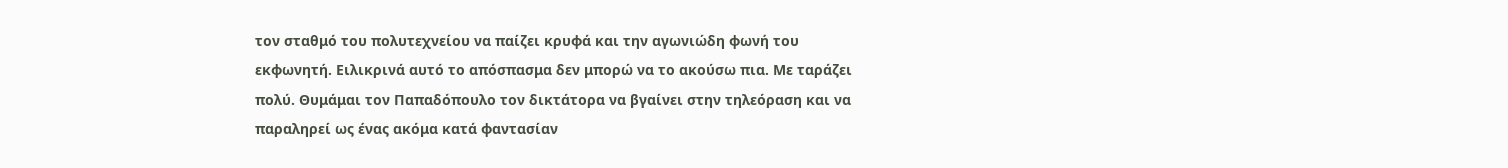τον σταθμό του πολυτεχνείου να παίζει κρυφά και την αγωνιώδη φωνή του εκφωνητή. Ειλικρινά αυτό το απόσπασμα δεν μπορώ να το ακούσω πια. Με ταράζει πολύ. Θυμάμαι τον Παπαδόπουλο τον δικτάτορα να βγαίνει στην τηλεόραση και να παραληρεί ως ένας ακόμα κατά φαντασίαν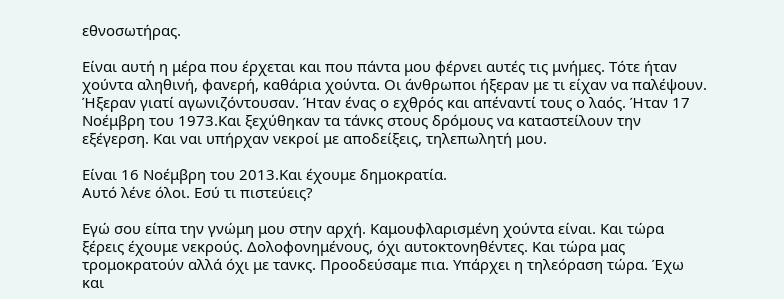εθνοσωτήρας.

Είναι αυτή η μέρα που έρχεται και που πάντα μου φέρνει αυτές τις μνήμες. Τότε ήταν χούντα αληθινή, φανερή, καθάρια χούντα. Οι άνθρωποι ήξεραν με τι είχαν να παλέψουν. Ήξεραν γιατί αγωνιζόντουσαν. Ήταν ένας ο εχθρός και απέναντί τους ο λαός. Ήταν 17 Νοέμβρη του 1973.Και ξεχύθηκαν τα τάνκς στους δρόμους να καταστείλουν την εξέγερση. Και ναι υπήρχαν νεκροί με αποδείξεις, τηλεπωλητή μου.

Είναι 16 Νοέμβρη του 2013.Και έχουμε δημοκρατία.
Αυτό λένε όλοι. Εσύ τι πιστεύεις?

Εγώ σου είπα την γνώμη μου στην αρχή. Καμουφλαρισμένη χούντα είναι. Και τώρα ξέρεις έχουμε νεκρούς. Δολοφονημένους, όχι αυτοκτονηθέντες. Και τώρα μας τρομοκρατούν αλλά όχι με τανκς. Προοδεύσαμε πια. Υπάρχει η τηλεόραση τώρα. Έχω και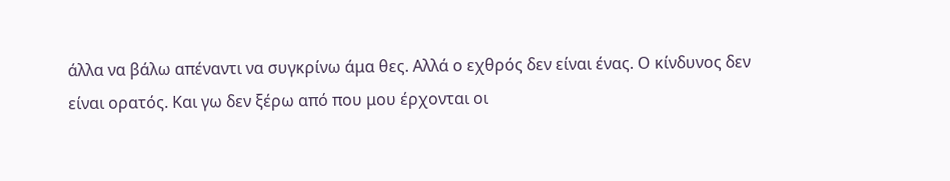άλλα να βάλω απέναντι να συγκρίνω άμα θες. Αλλά ο εχθρός δεν είναι ένας. Ο κίνδυνος δεν είναι ορατός. Και γω δεν ξέρω από που μου έρχονται οι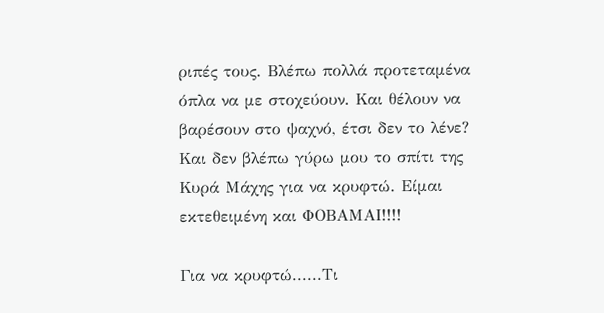ριπές τους. Βλέπω πολλά προτεταμένα όπλα να με στοχεύουν. Και θέλουν να βαρέσουν στο ψαχνό, έτσι δεν το λένε? Και δεν βλέπω γύρω μου το σπίτι της Κυρά Μάχης για να κρυφτώ. Είμαι εκτεθειμένη και ΦΟΒΑΜΑΙ!!!!

Για να κρυφτώ......Τι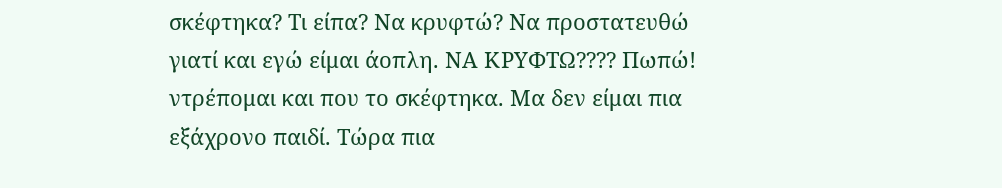σκέφτηκα? Τι είπα? Να κρυφτώ? Να προστατευθώ γιατί και εγώ είμαι άοπλη. ΝΑ ΚΡΥΦΤΩ???? Πωπώ! ντρέπομαι και που το σκέφτηκα. Μα δεν είμαι πια εξάχρονο παιδί. Τώρα πια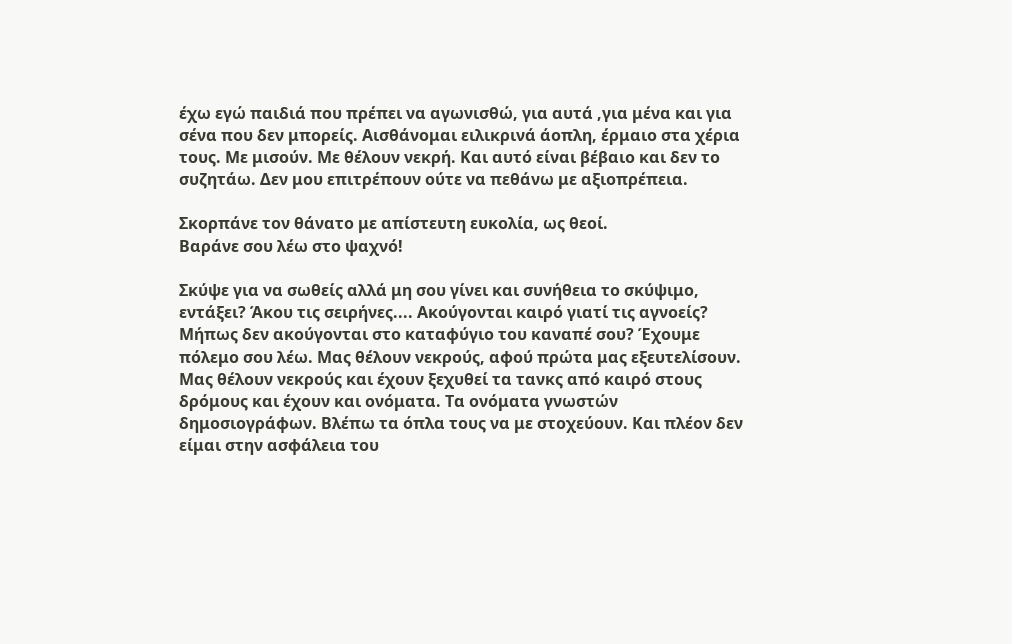έχω εγώ παιδιά που πρέπει να αγωνισθώ, για αυτά ,για μένα και για σένα που δεν μπορείς. Αισθάνομαι ειλικρινά άοπλη, έρμαιο στα χέρια τους. Με μισούν. Με θέλουν νεκρή. Και αυτό είναι βέβαιο και δεν το συζητάω. Δεν μου επιτρέπουν ούτε να πεθάνω με αξιοπρέπεια.

Σκορπάνε τον θάνατο με απίστευτη ευκολία, ως θεοί.
Βαράνε σου λέω στο ψαχνό!

Σκύψε για να σωθείς αλλά μη σου γίνει και συνήθεια το σκύψιμο, εντάξει? Άκου τις σειρήνες.... Ακούγονται καιρό γιατί τις αγνοείς? Μήπως δεν ακούγονται στο καταφύγιο του καναπέ σου? Έχουμε πόλεμο σου λέω. Μας θέλουν νεκρούς, αφού πρώτα μας εξευτελίσουν. Μας θέλουν νεκρούς και έχουν ξεχυθεί τα τανκς από καιρό στους δρόμους και έχουν και ονόματα. Τα ονόματα γνωστών δημοσιογράφων. Βλέπω τα όπλα τους να με στοχεύουν. Και πλέον δεν είμαι στην ασφάλεια του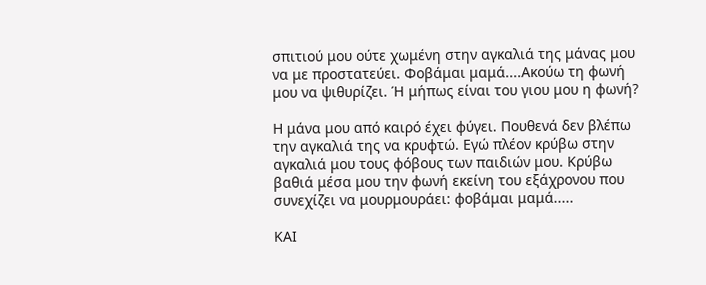σπιτιού μου ούτε χωμένη στην αγκαλιά της μάνας μου να με προστατεύει. Φοβάμαι μαμά....Ακούω τη φωνή μου να ψιθυρίζει. Ή μήπως είναι του γιου μου η φωνή?

Η μάνα μου από καιρό έχει φύγει. Πουθενά δεν βλέπω την αγκαλιά της να κρυφτώ. Εγώ πλέον κρύβω στην αγκαλιά μου τους φόβους των παιδιών μου. Κρύβω βαθιά μέσα μου την φωνή εκείνη του εξάχρονου που συνεχίζει να μουρμουράει: φοβάμαι μαμά.....

ΚΑΙ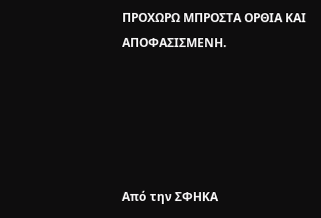ΠΡΟΧΩΡΩ ΜΠΡΟΣΤΑ ΟΡΘΙΑ ΚΑΙ ΑΠΟΦΑΣΙΣΜΕΝΗ.





Από την ΣΦΗΚΑ